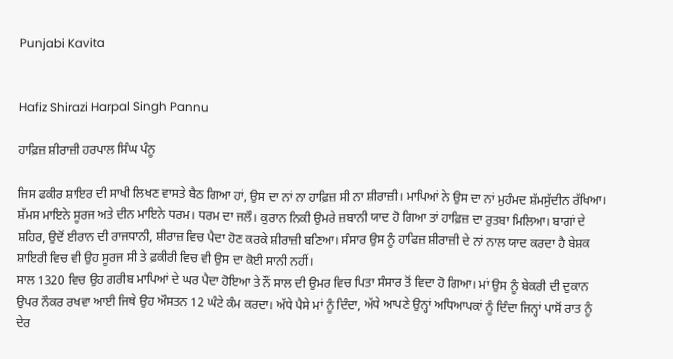Punjabi Kavita


Hafiz Shirazi Harpal Singh Pannu

ਹਾਫ਼ਿਜ਼ ਸ਼ੀਰਾਜ਼ੀ ਹਰਪਾਲ ਸਿੰਘ ਪੰਨੂ

ਜਿਸ ਫਕੀਰ ਸ਼ਾਇਰ ਦੀ ਸਾਖੀ ਲਿਖਣ ਵਾਸਤੇ ਬੈਠ ਗਿਆ ਹਾਂ, ਉਸ ਦਾ ਨਾਂ ਨਾ ਹਾਫ਼ਿਜ਼ ਸੀ ਨਾ ਸ਼ੀਰਾਜ਼ੀ। ਮਾਪਿਆਂ ਨੇ ਉਸ ਦਾ ਨਾਂ ਮੁਹੰਮਦ ਸ਼ੱਮਸੁੱਦੀਨ ਰੱਖਿਆ। ਸ਼ੱਮਸ ਮਾਇਨੇ ਸੂਰਜ ਅਤੇ ਦੀਨ ਮਾਇਨੇ ਧਰਮ। ਧਰਮ ਦਾ ਜਲੌ। ਕੁਰਾਨ ਨਿਕੀ ਉਮਰੇ ਜ਼ਬਾਨੀ ਯਾਦ ਹੋ ਗਿਆ ਤਾਂ ਹਾਫ਼ਿਜ਼ ਦਾ ਰੁਤਬਾ ਮਿਲਿਆ। ਬਾਗਾਂ ਦੇ ਸ਼ਹਿਰ, ਉਦੋਂ ਈਰਾਨ ਦੀ ਰਾਜਧਾਨੀ, ਸ਼ੀਰਾਜ਼ ਵਿਚ ਪੈਦਾ ਹੋਣ ਕਰਕੇ ਸ਼ੀਰਾਜ਼ੀ ਬਣਿਆ। ਸੰਸਾਰ ਉਸ ਨੂੰ ਹਾਫਿਜ਼ ਸ਼ੀਰਾਜ਼ੀ ਦੇ ਨਾਂ ਨਾਲ ਯਾਦ ਕਰਦਾ ਹੈ ਬੇਸ਼ਕ ਸ਼ਾਇਰੀ ਵਿਚ ਵੀ ਉਹ ਸੂਰਜ ਸੀ ਤੇ ਫ਼ਕੀਰੀ ਵਿਚ ਵੀ ਉਸ ਦਾ ਕੋਈ ਸਾਨੀ ਨਹੀਂ।
ਸਾਲ 1320 ਵਿਚ ਉਹ ਗਰੀਬ ਮਾਪਿਆਂ ਦੇ ਘਰ ਪੈਦਾ ਹੋਇਆ ਤੇ ਨੌਂ ਸਾਲ ਦੀ ਉਮਰ ਵਿਚ ਪਿਤਾ ਸੰਸਾਰ ਤੋਂ ਵਿਦਾ ਹੋ ਗਿਆ। ਮਾਂ ਉਸ ਨੂੰ ਬੇਕਰੀ ਦੀ ਦੁਕਾਨ ਉਪਰ ਨੌਕਰ ਰਖਵਾ ਆਈ ਜਿਥੇ ਉਹ ਔਸਤਨ 12 ਘੰਟੇ ਕੰਮ ਕਰਦਾ। ਅੱਧੇ ਪੈਸੇ ਮਾਂ ਨੂੰ ਦਿੰਦਾ, ਅੱਧੇ ਆਪਣੇ ਉਨ੍ਹਾਂ ਅਧਿਆਪਕਾਂ ਨੂੰ ਦਿੰਦਾ ਜਿਨ੍ਹਾਂ ਪਾਸੋਂ ਰਾਤ ਨੂੰ ਦੇਰ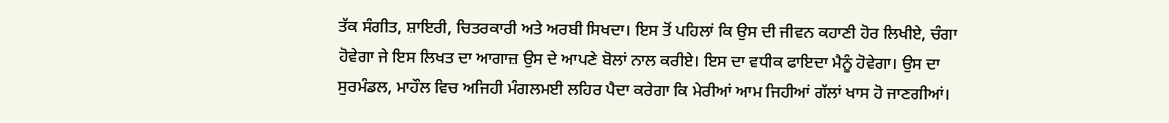ਤੱਕ ਸੰਗੀਤ, ਸ਼ਾਇਰੀ, ਚਿਤਰਕਾਰੀ ਅਤੇ ਅਰਬੀ ਸਿਖਦਾ। ਇਸ ਤੋਂ ਪਹਿਲਾਂ ਕਿ ਉਸ ਦੀ ਜੀਵਨ ਕਹਾਣੀ ਹੋਰ ਲਿਖੀਏ, ਚੰਗਾ ਹੋਵੇਗਾ ਜੇ ਇਸ ਲਿਖਤ ਦਾ ਆਗਾਜ਼ ਉਸ ਦੇ ਆਪਣੇ ਬੋਲਾਂ ਨਾਲ ਕਰੀਏ। ਇਸ ਦਾ ਵਧੀਕ ਫਾਇਦਾ ਮੈਨੂੰ ਹੋਵੇਗਾ। ਉਸ ਦਾ ਸੁਰਮੰਡਲ, ਮਾਹੌਲ ਵਿਚ ਅਜਿਹੀ ਮੰਗਲਮਈ ਲਹਿਰ ਪੈਦਾ ਕਰੇਗਾ ਕਿ ਮੇਰੀਆਂ ਆਮ ਜਿਹੀਆਂ ਗੱਲਾਂ ਖਾਸ ਹੋ ਜਾਣਗੀਆਂ।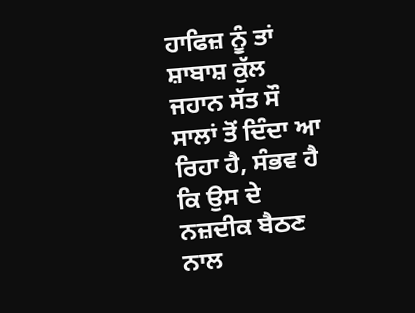ਹਾਫਿਜ਼ ਨੂੰ ਤਾਂ ਸ਼ਾਬਾਸ਼ ਕੁੱਲ ਜਹਾਨ ਸੱਤ ਸੌ ਸਾਲਾਂ ਤੋਂ ਦਿੰਦਾ ਆ ਰਿਹਾ ਹੈ, ਸੰਭਵ ਹੈ ਕਿ ਉਸ ਦੇ ਨਜ਼ਦੀਕ ਬੈਠਣ ਨਾਲ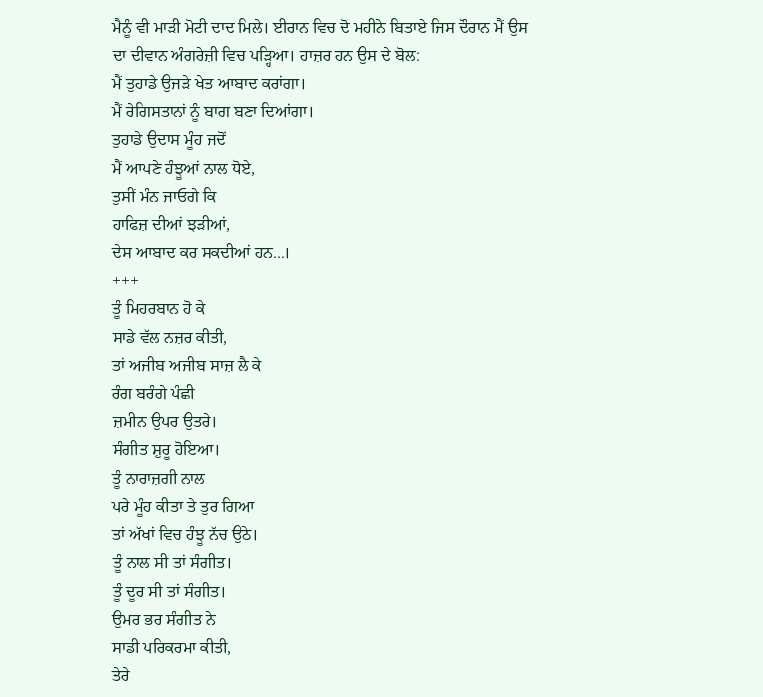ਮੈਨੂੰ ਵੀ ਮਾੜੀ ਮੋਟੀ ਦਾਦ ਮਿਲੇ। ਈਰਾਨ ਵਿਚ ਦੋ ਮਹੀਨੇ ਬਿਤਾਏ ਜਿਸ ਦੌਰਾਨ ਮੈਂ ਉਸ ਦਾ ਦੀਵਾਨ ਅੰਗਰੇਜ਼ੀ ਵਿਚ ਪੜ੍ਹਿਆ। ਹਾਜ਼ਰ ਹਨ ਉਸ ਦੇ ਬੋਲ:
ਮੈਂ ਤੁਹਾਡੇ ਉਜੜੇ ਖੇਤ ਆਬਾਦ ਕਰਾਂਗਾ।
ਮੈਂ ਰੇਗਿਸਤਾਨਾਂ ਨੂੰ ਬਾਗ ਬਣਾ ਦਿਆਂਗਾ।
ਤੁਹਾਡੇ ਉਦਾਸ ਮੂੰਹ ਜਦੋਂ
ਮੈਂ ਆਪਣੇ ਹੰਝੂਆਂ ਨਾਲ ਧੋਏ,
ਤੁਸੀਂ ਮੰਨ ਜਾਓਗੇ ਕਿ
ਹਾਫਿਜ਼ ਦੀਆਂ ਝੜੀਆਂ,
ਦੇਸ ਆਬਾਦ ਕਰ ਸਕਦੀਆਂ ਹਨ...।
+++
ਤੂੰ ਮਿਹਰਬਾਨ ਹੋ ਕੇ
ਸਾਡੇ ਵੱਲ ਨਜ਼ਰ ਕੀਤੀ,
ਤਾਂ ਅਜੀਬ ਅਜੀਬ ਸਾਜ਼ ਲੈ ਕੇ
ਰੰਗ ਬਰੰਗੇ ਪੰਛੀ
ਜ਼ਮੀਨ ਉਪਰ ਉਤਰੇ।
ਸੰਗੀਤ ਸ਼ੁਰੂ ਹੋਇਆ।
ਤੂੰ ਨਾਰਾਜ਼ਗੀ ਨਾਲ
ਪਰੇ ਮੂੰਹ ਕੀਤਾ ਤੇ ਤੁਰ ਗਿਆ
ਤਾਂ ਅੱਖਾਂ ਵਿਚ ਹੰਝੂ ਨੱਚ ਉਠੇ।
ਤੂੰ ਨਾਲ ਸੀ ਤਾਂ ਸੰਗੀਤ।
ਤੂੰ ਦੂਰ ਸੀ ਤਾਂ ਸੰਗੀਤ।
ਉਮਰ ਭਰ ਸੰਗੀਤ ਨੇ
ਸਾਡੀ ਪਰਿਕਰਮਾ ਕੀਤੀ,
ਤੇਰੇ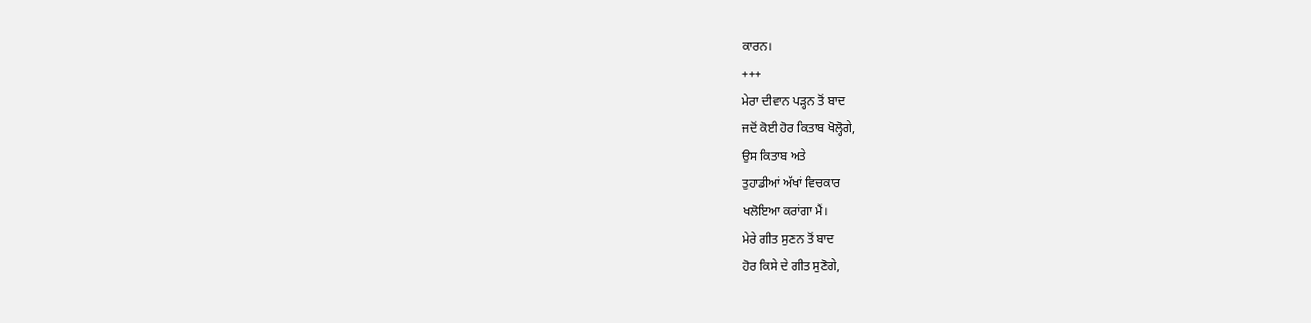ਕਾਰਨ।
+++
ਮੇਰਾ ਦੀਵਾਨ ਪੜ੍ਹਨ ਤੋਂ ਬਾਦ
ਜਦੋਂ ਕੋਈ ਹੋਰ ਕਿਤਾਬ ਖੋਲ੍ਹੋਗੇ,
ਉਸ ਕਿਤਾਬ ਅਤੇ
ਤੁਹਾਡੀਆਂ ਅੱਖਾਂ ਵਿਚਕਾਰ
ਖਲੋਇਆ ਕਰਾਂਗਾ ਮੈਂ।
ਮੇਰੇ ਗੀਤ ਸੁਣਨ ਤੋਂ ਬਾਦ
ਹੋਰ ਕਿਸੇ ਦੇ ਗੀਤ ਸੁਣੋਗੇ,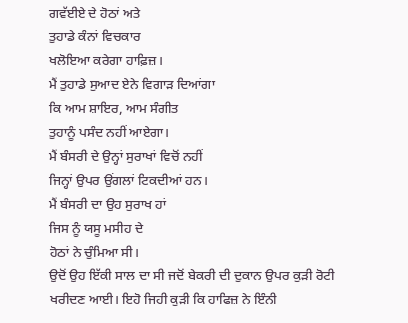ਗਵੱਈਏ ਦੇ ਹੋਠਾਂ ਅਤੇ
ਤੁਹਾਡੇ ਕੰਨਾਂ ਵਿਚਕਾਰ
ਖਲੋਇਆ ਕਰੇਗਾ ਹਾਫ਼ਿਜ਼।
ਮੈਂ ਤੁਹਾਡੇ ਸੁਆਦ ਏਨੇ ਵਿਗਾੜ ਦਿਆਂਗਾ
ਕਿ ਆਮ ਸ਼ਾਇਰ, ਆਮ ਸੰਗੀਤ
ਤੁਹਾਨੂੰ ਪਸੰਦ ਨਹੀਂ ਆਏਗਾ।
ਮੈਂ ਬੰਸਰੀ ਦੇ ਉਨ੍ਹਾਂ ਸੁਰਾਖਾਂ ਵਿਚੋਂ ਨਹੀਂ
ਜਿਨ੍ਹਾਂ ਉਪਰ ਉਂਗਲਾਂ ਟਿਕਦੀਆਂ ਹਨ।
ਮੈਂ ਬੰਸਰੀ ਦਾ ਉਹ ਸੁਰਾਖ ਹਾਂ
ਜਿਸ ਨੂੰ ਯਸੂ ਮਸੀਹ ਦੇ
ਹੋਠਾਂ ਨੇ ਚੁੰਮਿਆ ਸੀ।
ਉਦੋਂ ਉਹ ਇੱਕੀ ਸਾਲ ਦਾ ਸੀ ਜਦੋਂ ਬੇਕਰੀ ਦੀ ਦੁਕਾਨ ਉਪਰ ਕੁੜੀ ਰੋਟੀ ਖਰੀਦਣ ਆਈ। ਇਹੋ ਜਿਹੀ ਕੁੜੀ ਕਿ ਹਾਫਿਜ਼ ਨੇ ਇੰਨੀ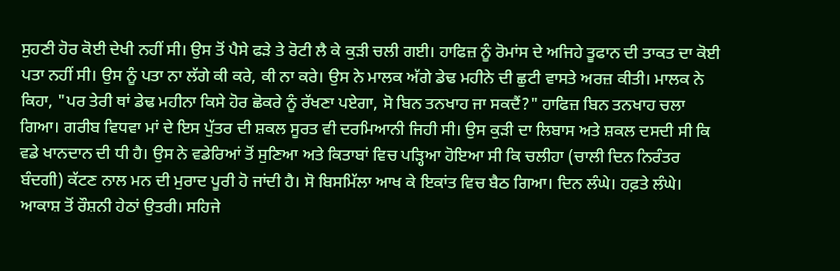ਸੁਹਣੀ ਹੋਰ ਕੋਈ ਦੇਖੀ ਨਹੀਂ ਸੀ। ਉਸ ਤੋਂ ਪੈਸੇ ਫੜੇ ਤੇ ਰੋਟੀ ਲੈ ਕੇ ਕੁੜੀ ਚਲੀ ਗਈ। ਹਾਫਿਜ਼ ਨੂੰ ਰੋਮਾਂਸ ਦੇ ਅਜਿਹੇ ਤੂਫਾਨ ਦੀ ਤਾਕਤ ਦਾ ਕੋਈ ਪਤਾ ਨਹੀਂ ਸੀ। ਉਸ ਨੂੰ ਪਤਾ ਨਾ ਲੱਗੇ ਕੀ ਕਰੇ, ਕੀ ਨਾ ਕਰੇ। ਉਸ ਨੇ ਮਾਲਕ ਅੱਗੇ ਡੇਢ ਮਹੀਨੇ ਦੀ ਛੁਟੀ ਵਾਸਤੇ ਅਰਜ਼ ਕੀਤੀ। ਮਾਲਕ ਨੇ ਕਿਹਾ, "ਪਰ ਤੇਰੀ ਥਾਂ ਡੇਢ ਮਹੀਨਾ ਕਿਸੇ ਹੋਰ ਛੋਕਰੇ ਨੂੰ ਰੱਖਣਾ ਪਏਗਾ, ਸੋ ਬਿਨ ਤਨਖਾਹ ਜਾ ਸਕਦੈਂ?" ਹਾਫਿਜ਼ ਬਿਨ ਤਨਖਾਹ ਚਲਾ ਗਿਆ। ਗਰੀਬ ਵਿਧਵਾ ਮਾਂ ਦੇ ਇਸ ਪੁੱਤਰ ਦੀ ਸ਼ਕਲ ਸੂਰਤ ਵੀ ਦਰਮਿਆਨੀ ਜਿਹੀ ਸੀ। ਉਸ ਕੁੜੀ ਦਾ ਲਿਬਾਸ ਅਤੇ ਸ਼ਕਲ ਦਸਦੀ ਸੀ ਕਿ ਵਡੇ ਖਾਨਦਾਨ ਦੀ ਧੀ ਹੈ। ਉਸ ਨੇ ਵਡੇਰਿਆਂ ਤੋਂ ਸੁਣਿਆ ਅਤੇ ਕਿਤਾਬਾਂ ਵਿਚ ਪੜ੍ਹਿਆ ਹੋਇਆ ਸੀ ਕਿ ਚਲੀਹਾ (ਚਾਲੀ ਦਿਨ ਨਿਰੰਤਰ ਬੰਦਗੀ) ਕੱਟਣ ਨਾਲ ਮਨ ਦੀ ਮੁਰਾਦ ਪੂਰੀ ਹੋ ਜਾਂਦੀ ਹੈ। ਸੋ ਬਿਸਮਿੱਲਾ ਆਖ ਕੇ ਇਕਾਂਤ ਵਿਚ ਬੈਠ ਗਿਆ। ਦਿਨ ਲੰਘੇ। ਹਫ਼ਤੇ ਲੰਘੇ। ਆਕਾਸ਼ ਤੋਂ ਰੌਸ਼ਨੀ ਹੇਠਾਂ ਉਤਰੀ। ਸਹਿਜੇ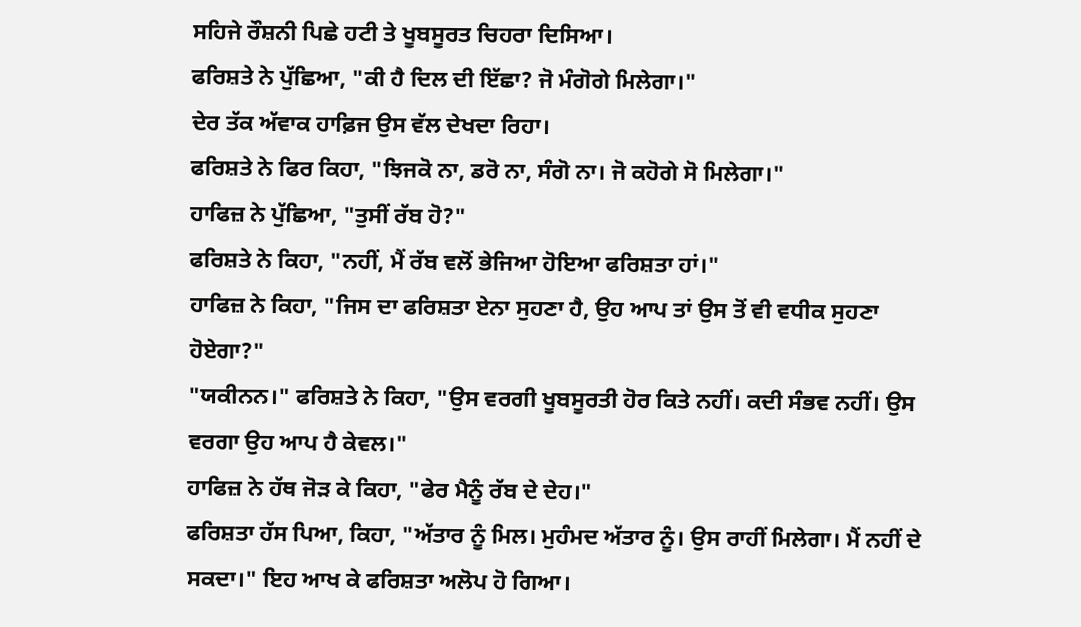ਸਹਿਜੇ ਰੌਸ਼ਨੀ ਪਿਛੇ ਹਟੀ ਤੇ ਖੂਬਸੂਰਤ ਚਿਹਰਾ ਦਿਸਿਆ।
ਫਰਿਸ਼ਤੇ ਨੇ ਪੁੱਛਿਆ, "ਕੀ ਹੈ ਦਿਲ ਦੀ ਇੱਛਾ? ਜੋ ਮੰਗੋਗੇ ਮਿਲੇਗਾ।"
ਦੇਰ ਤੱਕ ਅੱਵਾਕ ਹਾਫ਼ਿਜ ਉਸ ਵੱਲ ਦੇਖਦਾ ਰਿਹਾ।
ਫਰਿਸ਼ਤੇ ਨੇ ਫਿਰ ਕਿਹਾ, "ਝਿਜਕੋ ਨਾ, ਡਰੋ ਨਾ, ਸੰਗੋ ਨਾ। ਜੋ ਕਹੋਗੇ ਸੋ ਮਿਲੇਗਾ।"
ਹਾਫਿਜ਼ ਨੇ ਪੁੱਛਿਆ, "ਤੁਸੀਂ ਰੱਬ ਹੋ?"
ਫਰਿਸ਼ਤੇ ਨੇ ਕਿਹਾ, "ਨਹੀਂ, ਮੈਂ ਰੱਬ ਵਲੋਂ ਭੇਜਿਆ ਹੋਇਆ ਫਰਿਸ਼ਤਾ ਹਾਂ।"
ਹਾਫਿਜ਼ ਨੇ ਕਿਹਾ, "ਜਿਸ ਦਾ ਫਰਿਸ਼ਤਾ ਏਨਾ ਸੁਹਣਾ ਹੈ, ਉਹ ਆਪ ਤਾਂ ਉਸ ਤੋਂ ਵੀ ਵਧੀਕ ਸੁਹਣਾ ਹੋਏਗਾ?"
"ਯਕੀਨਨ।" ਫਰਿਸ਼ਤੇ ਨੇ ਕਿਹਾ, "ਉਸ ਵਰਗੀ ਖੂਬਸੂਰਤੀ ਹੋਰ ਕਿਤੇ ਨਹੀਂ। ਕਦੀ ਸੰਭਵ ਨਹੀਂ। ਉਸ ਵਰਗਾ ਉਹ ਆਪ ਹੈ ਕੇਵਲ।"
ਹਾਫਿਜ਼ ਨੇ ਹੱਥ ਜੋੜ ਕੇ ਕਿਹਾ, "ਫੇਰ ਮੈਨੂੰ ਰੱਬ ਦੇ ਦੇਹ।"
ਫਰਿਸ਼ਤਾ ਹੱਸ ਪਿਆ, ਕਿਹਾ, "ਅੱਤਾਰ ਨੂੰ ਮਿਲ। ਮੁਹੰਮਦ ਅੱਤਾਰ ਨੂੰ। ਉਸ ਰਾਹੀਂ ਮਿਲੇਗਾ। ਮੈਂ ਨਹੀਂ ਦੇ ਸਕਦਾ।" ਇਹ ਆਖ ਕੇ ਫਰਿਸ਼ਤਾ ਅਲੋਪ ਹੋ ਗਿਆ।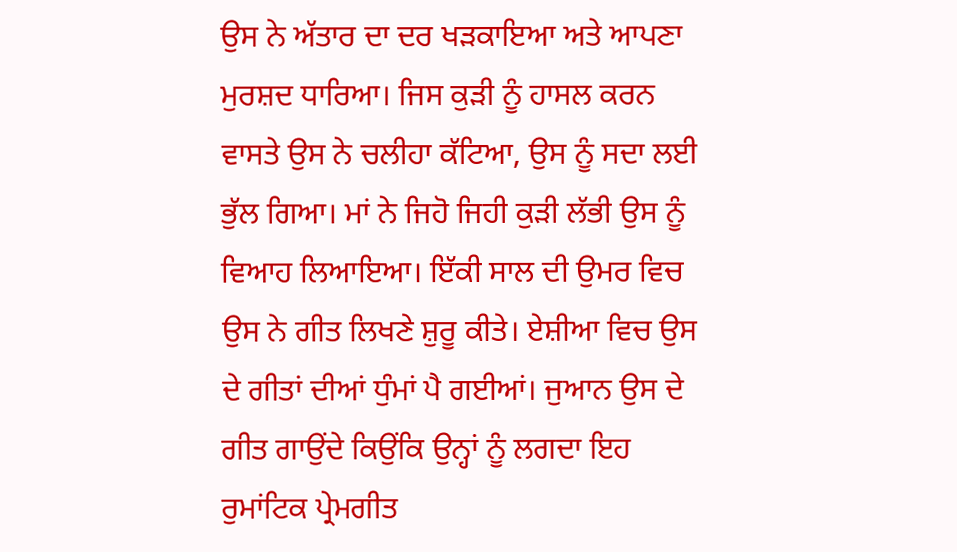ਉਸ ਨੇ ਅੱਤਾਰ ਦਾ ਦਰ ਖੜਕਾਇਆ ਅਤੇ ਆਪਣਾ ਮੁਰਸ਼ਦ ਧਾਰਿਆ। ਜਿਸ ਕੁੜੀ ਨੂੰ ਹਾਸਲ ਕਰਨ ਵਾਸਤੇ ਉਸ ਨੇ ਚਲੀਹਾ ਕੱਟਿਆ, ਉਸ ਨੂੰ ਸਦਾ ਲਈ ਭੁੱਲ ਗਿਆ। ਮਾਂ ਨੇ ਜਿਹੋ ਜਿਹੀ ਕੁੜੀ ਲੱਭੀ ਉਸ ਨੂੰ ਵਿਆਹ ਲਿਆਇਆ। ਇੱਕੀ ਸਾਲ ਦੀ ਉਮਰ ਵਿਚ ਉਸ ਨੇ ਗੀਤ ਲਿਖਣੇ ਸ਼ੁਰੂ ਕੀਤੇ। ਏਸ਼ੀਆ ਵਿਚ ਉਸ ਦੇ ਗੀਤਾਂ ਦੀਆਂ ਧੁੰਮਾਂ ਪੈ ਗਈਆਂ। ਜੁਆਨ ਉਸ ਦੇ ਗੀਤ ਗਾਉਂਦੇ ਕਿਉਂਕਿ ਉਨ੍ਹਾਂ ਨੂੰ ਲਗਦਾ ਇਹ ਰੁਮਾਂਟਿਕ ਪ੍ਰੇਮਗੀਤ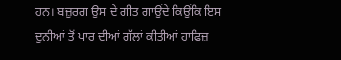ਹਨ। ਬਜ਼ੁਰਗ ਉਸ ਦੇ ਗੀਤ ਗਾਉਂਦੇ ਕਿਉਂਕਿ ਇਸ ਦੁਨੀਆਂ ਤੋਂ ਪਾਰ ਦੀਆਂ ਗੱਲਾਂ ਕੀਤੀਆਂ ਹਾਫਿਜ਼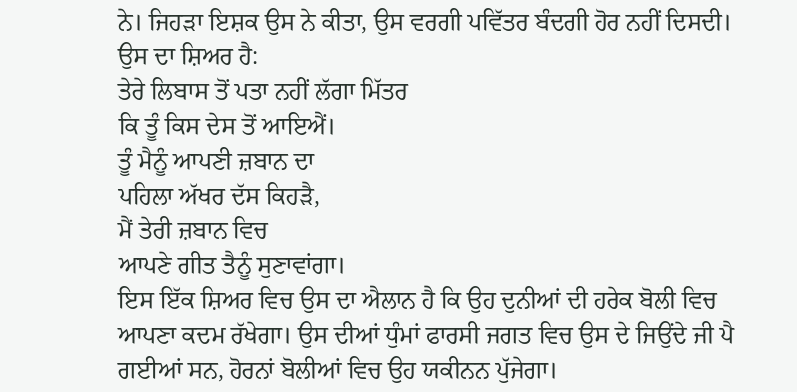ਨੇ। ਜਿਹੜਾ ਇਸ਼ਕ ਉਸ ਨੇ ਕੀਤਾ, ਉਸ ਵਰਗੀ ਪਵਿੱਤਰ ਬੰਦਗੀ ਹੋਰ ਨਹੀਂ ਦਿਸਦੀ। ਉਸ ਦਾ ਸ਼ਿਅਰ ਹੈ:
ਤੇਰੇ ਲਿਬਾਸ ਤੋਂ ਪਤਾ ਨਹੀਂ ਲੱਗਾ ਮਿੱਤਰ
ਕਿ ਤੂੰ ਕਿਸ ਦੇਸ ਤੋਂ ਆਇਐਂ।
ਤੂੰ ਮੈਨੂੰ ਆਪਣੀ ਜ਼ਬਾਨ ਦਾ
ਪਹਿਲਾ ਅੱਖਰ ਦੱਸ ਕਿਹੜੈ,
ਮੈਂ ਤੇਰੀ ਜ਼ਬਾਨ ਵਿਚ
ਆਪਣੇ ਗੀਤ ਤੈਨੂੰ ਸੁਣਾਵਾਂਗਾ।
ਇਸ ਇੱਕ ਸ਼ਿਅਰ ਵਿਚ ਉਸ ਦਾ ਐਲਾਨ ਹੈ ਕਿ ਉਹ ਦੁਨੀਆਂ ਦੀ ਹਰੇਕ ਬੋਲੀ ਵਿਚ ਆਪਣਾ ਕਦਮ ਰੱਖੇਗਾ। ਉਸ ਦੀਆਂ ਧੁੰਮਾਂ ਫਾਰਸੀ ਜਗਤ ਵਿਚ ਉਸ ਦੇ ਜਿਉਂਦੇ ਜੀ ਪੈ ਗਈਆਂ ਸਨ, ਹੋਰਨਾਂ ਬੋਲੀਆਂ ਵਿਚ ਉਹ ਯਕੀਨਨ ਪੁੱਜੇਗਾ।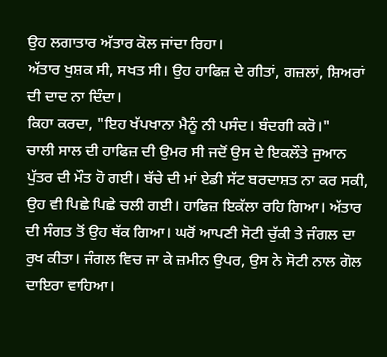ਉਹ ਲਗਾਤਾਰ ਅੱਤਾਰ ਕੋਲ ਜਾਂਦਾ ਰਿਹਾ।
ਅੱਤਾਰ ਖੁਸ਼ਕ ਸੀ, ਸਖਤ ਸੀ। ਉਹ ਹਾਫਿਜ਼ ਦੇ ਗੀਤਾਂ, ਗਜ਼ਲਾਂ, ਸ਼ਿਅਰਾਂ ਦੀ ਦਾਦ ਨਾ ਦਿੰਦਾ।
ਕਿਹਾ ਕਰਦਾ, "ਇਹ ਖੱਪਖਾਨਾ ਮੈਨੂੰ ਨੀ ਪਸੰਦ। ਬੰਦਗੀ ਕਰੋ।"
ਚਾਲੀ ਸਾਲ ਦੀ ਹਾਫਿਜ਼ ਦੀ ਉਮਰ ਸੀ ਜਦੋਂ ਉਸ ਦੇ ਇਕਲੌਤੇ ਜੁਆਨ ਪੁੱਤਰ ਦੀ ਮੌਤ ਹੋ ਗਈ। ਬੱਚੇ ਦੀ ਮਾਂ ਏਡੀ ਸੱਟ ਬਰਦਾਸ਼ਤ ਨਾ ਕਰ ਸਕੀ, ਉਹ ਵੀ ਪਿਛੇ ਪਿਛੇ ਚਲੀ ਗਈ। ਹਾਫਿਜ਼ ਇਕੱਲਾ ਰਹਿ ਗਿਆ। ਅੱਤਾਰ ਦੀ ਸੰਗਤ ਤੋਂ ਉਹ ਥੱਕ ਗਿਆ। ਘਰੋਂ ਆਪਣੀ ਸੋਟੀ ਚੁੱਕੀ ਤੇ ਜੰਗਲ ਦਾ ਰੁਖ ਕੀਤਾ। ਜੰਗਲ ਵਿਚ ਜਾ ਕੇ ਜ਼ਮੀਨ ਉਪਰ, ਉਸ ਨੇ ਸੋਟੀ ਨਾਲ ਗੋਲ ਦਾਇਰਾ ਵਾਹਿਆ।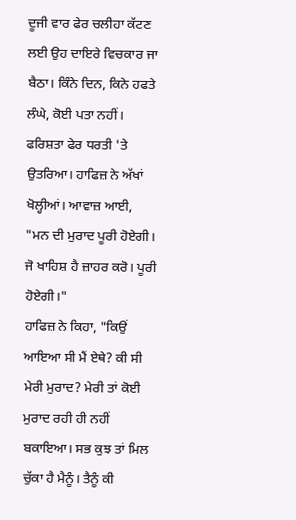ਦੂਜੀ ਵਾਰ ਫੇਰ ਚਲੀਹਾ ਕੱਟਣ ਲਈ ਉਹ ਦਾਇਰੇ ਵਿਚਕਾਰ ਜਾ ਬੈਠਾ। ਕਿੰਨੇ ਦਿਨ, ਕਿਨੇ ਹਫਤੇ ਲੰਘੇ, ਕੋਈ ਪਤਾ ਨਹੀਂ। ਫਰਿਸ਼ਤਾ ਫੇਰ ਧਰਤੀ 'ਤੇ ਉਤਰਿਆ। ਹਾਫਿਜ਼ ਨੇ ਅੱਖਾਂ ਖੋਲ੍ਹੀਆਂ। ਆਵਾਜ਼ ਆਈ, "ਮਨ ਦੀ ਮੁਰਾਦ ਪੂਰੀ ਹੋਏਗੀ। ਜੋ ਖਾਹਿਸ਼ ਹੈ ਜ਼ਾਹਰ ਕਰੋ। ਪੂਰੀ ਹੋਏਗੀ।"
ਹਾਫਿਜ਼ ਨੇ ਕਿਹਾ, "ਕਿਉਂ ਆਇਆ ਸੀ ਮੈਂ ਏਥੇ? ਕੀ ਸੀ ਮੇਰੀ ਮੁਰਾਦ? ਮੇਰੀ ਤਾਂ ਕੋਈ ਮੁਰਾਦ ਰਹੀ ਹੀ ਨਹੀਂ ਬਕਾਇਆ। ਸਭ ਕੁਝ ਤਾਂ ਮਿਲ ਚੁੱਕਾ ਹੈ ਮੈਨੂੰ। ਤੈਨੂੰ ਕੀ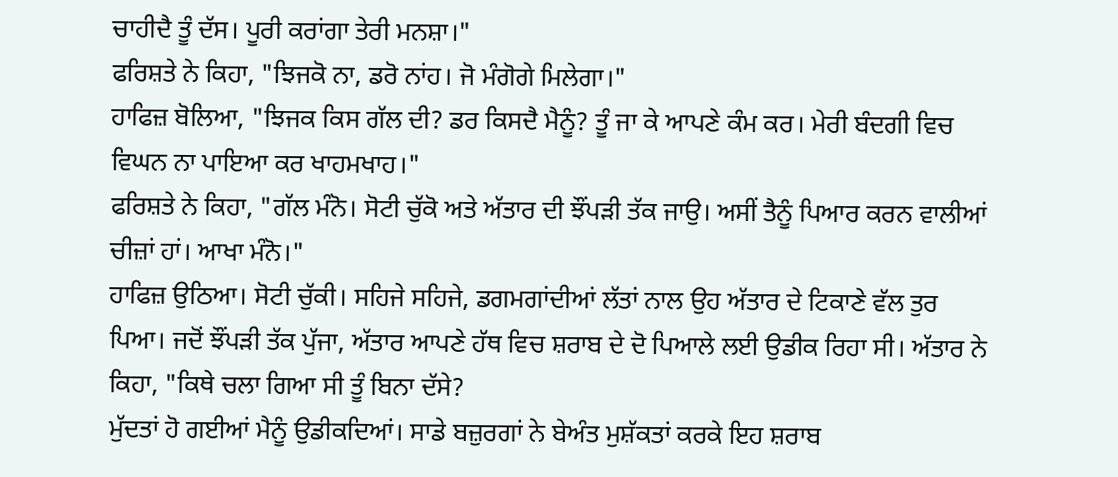ਚਾਹੀਦੈ ਤੂੰ ਦੱਸ। ਪੂਰੀ ਕਰਾਂਗਾ ਤੇਰੀ ਮਨਸ਼ਾ।"
ਫਰਿਸ਼ਤੇ ਨੇ ਕਿਹਾ, "ਝਿਜਕੋ ਨਾ, ਡਰੋ ਨਾਂਹ। ਜੋ ਮੰਗੋਗੇ ਮਿਲੇਗਾ।"
ਹਾਫਿਜ਼ ਬੋਲਿਆ, "ਝਿਜਕ ਕਿਸ ਗੱਲ ਦੀ? ਡਰ ਕਿਸਦੈ ਮੈਨੂੰ? ਤੂੰ ਜਾ ਕੇ ਆਪਣੇ ਕੰਮ ਕਰ। ਮੇਰੀ ਬੰਦਗੀ ਵਿਚ ਵਿਘਨ ਨਾ ਪਾਇਆ ਕਰ ਖਾਹਮਖਾਹ।"
ਫਰਿਸ਼ਤੇ ਨੇ ਕਿਹਾ, "ਗੱਲ ਮੰਨੋ। ਸੋਟੀ ਚੁੱਕੋ ਅਤੇ ਅੱਤਾਰ ਦੀ ਝੌਂਪੜੀ ਤੱਕ ਜਾਉ। ਅਸੀਂ ਤੈਨੂੰ ਪਿਆਰ ਕਰਨ ਵਾਲੀਆਂ ਚੀਜ਼ਾਂ ਹਾਂ। ਆਖਾ ਮੰਨੋ।"
ਹਾਫਿਜ਼ ਉਠਿਆ। ਸੋਟੀ ਚੁੱਕੀ। ਸਹਿਜੇ ਸਹਿਜੇ, ਡਗਮਗਾਂਦੀਆਂ ਲੱਤਾਂ ਨਾਲ ਉਹ ਅੱਤਾਰ ਦੇ ਟਿਕਾਣੇ ਵੱਲ ਤੁਰ ਪਿਆ। ਜਦੋਂ ਝੌਂਪੜੀ ਤੱਕ ਪੁੱਜਾ, ਅੱਤਾਰ ਆਪਣੇ ਹੱਥ ਵਿਚ ਸ਼ਰਾਬ ਦੇ ਦੋ ਪਿਆਲੇ ਲਈ ਉਡੀਕ ਰਿਹਾ ਸੀ। ਅੱਤਾਰ ਨੇ ਕਿਹਾ, "ਕਿਥੇ ਚਲਾ ਗਿਆ ਸੀ ਤੂੰ ਬਿਨਾ ਦੱਸੇ?
ਮੁੱਦਤਾਂ ਹੋ ਗਈਆਂ ਮੈਨੂੰ ਉਡੀਕਦਿਆਂ। ਸਾਡੇ ਬਜ਼ੁਰਗਾਂ ਨੇ ਬੇਅੰਤ ਮੁਸ਼ੱਕਤਾਂ ਕਰਕੇ ਇਹ ਸ਼ਰਾਬ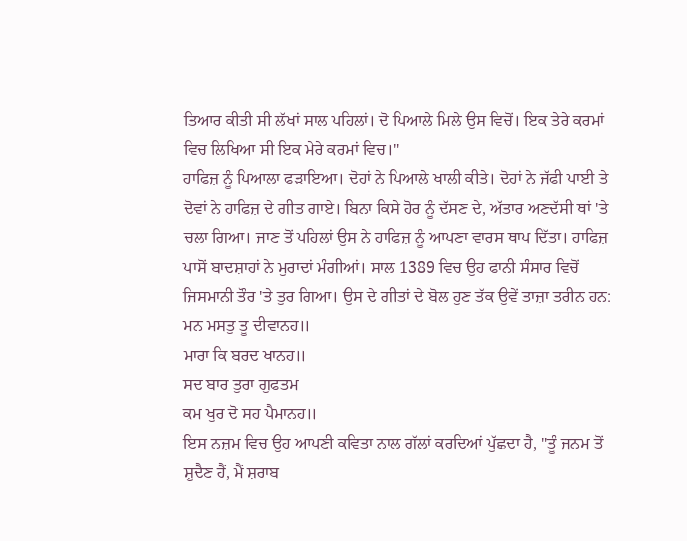ਤਿਆਰ ਕੀਤੀ ਸੀ ਲੱਖਾਂ ਸਾਲ ਪਹਿਲਾਂ। ਦੋ ਪਿਆਲੇ ਮਿਲੇ ਉਸ ਵਿਚੋਂ। ਇਕ ਤੇਰੇ ਕਰਮਾਂ ਵਿਚ ਲਿਖਿਆ ਸੀ ਇਕ ਮੇਰੇ ਕਰਮਾਂ ਵਿਚ।"
ਹਾਫਿਜ਼ ਨੂੰ ਪਿਆਲਾ ਫੜਾਇਆ। ਦੋਹਾਂ ਨੇ ਪਿਆਲੇ ਖਾਲੀ ਕੀਤੇ। ਦੋਹਾਂ ਨੇ ਜੱਫੀ ਪਾਈ ਤੇ ਦੋਵਾਂ ਨੇ ਹਾਫਿਜ਼ ਦੇ ਗੀਤ ਗਾਏ। ਬਿਨਾ ਕਿਸੇ ਹੋਰ ਨੂੰ ਦੱਸਣ ਦੇ, ਅੱਤਾਰ ਅਣਦੱਸੀ ਥਾਂ 'ਤੇ ਚਲਾ ਗਿਆ। ਜਾਣ ਤੋਂ ਪਹਿਲਾਂ ਉਸ ਨੇ ਹਾਫਿਜ਼ ਨੂੰ ਆਪਣਾ ਵਾਰਸ ਥਾਪ ਦਿੱਤਾ। ਹਾਫਿਜ਼ ਪਾਸੋਂ ਬਾਦਸ਼ਾਹਾਂ ਨੇ ਮੁਰਾਦਾਂ ਮੰਗੀਆਂ। ਸਾਲ 1389 ਵਿਚ ਉਹ ਫਾਨੀ ਸੰਸਾਰ ਵਿਚੋਂ ਜਿਸਮਾਨੀ ਤੌਰ 'ਤੇ ਤੁਰ ਗਿਆ। ਉਸ ਦੇ ਗੀਤਾਂ ਦੇ ਬੋਲ ਹੁਣ ਤੱਕ ਉਵੇਂ ਤਾਜ਼ਾ ਤਰੀਨ ਹਨ:
ਮਨ ਮਸਤੁ ਤੂ ਦੀਵਾਨਹ॥
ਮਾਰਾ ਕਿ ਬਰਦ ਖਾਨਹ॥
ਸਦ ਬਾਰ ਤੁਰਾ ਗੁਫਤਮ
ਕਮ ਖੁਰ ਦੋ ਸਹ ਪੈਮਾਨਹ॥
ਇਸ ਨਜ਼ਮ ਵਿਚ ਉਹ ਆਪਣੀ ਕਵਿਤਾ ਨਾਲ ਗੱਲਾਂ ਕਰਦਿਆਂ ਪੁੱਛਦਾ ਹੈ, "ਤੂੰ ਜਨਮ ਤੋਂ ਸ਼ੁਦੈਣ ਹੈਂ, ਮੈਂ ਸ਼ਰਾਬ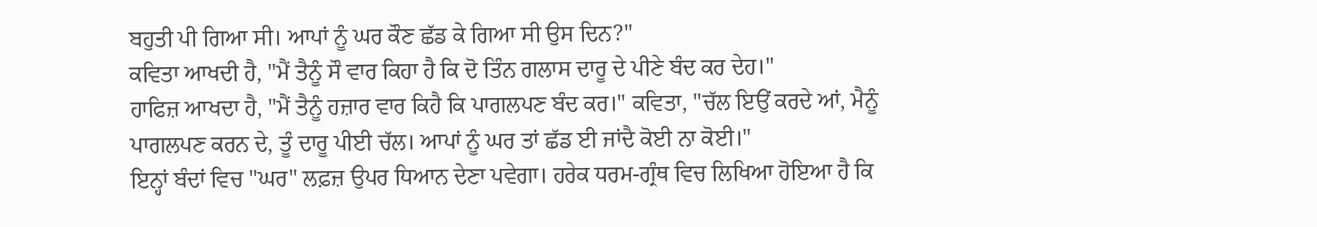ਬਹੁਤੀ ਪੀ ਗਿਆ ਸੀ। ਆਪਾਂ ਨੂੰ ਘਰ ਕੌਣ ਛੱਡ ਕੇ ਗਿਆ ਸੀ ਉਸ ਦਿਨ?"
ਕਵਿਤਾ ਆਖਦੀ ਹੈ, "ਮੈਂ ਤੈਨੂੰ ਸੌ ਵਾਰ ਕਿਹਾ ਹੈ ਕਿ ਦੋ ਤਿੰਨ ਗਲਾਸ ਦਾਰੂ ਦੇ ਪੀਣੇ ਬੰਦ ਕਰ ਦੇਹ।"
ਹਾਫਿਜ਼ ਆਖਦਾ ਹੈ, "ਮੈਂ ਤੈਨੂੰ ਹਜ਼ਾਰ ਵਾਰ ਕਿਹੈ ਕਿ ਪਾਗਲਪਣ ਬੰਦ ਕਰ।" ਕਵਿਤਾ, "ਚੱਲ ਇਉਂ ਕਰਦੇ ਆਂ, ਮੈਨੂੰ ਪਾਗਲਪਣ ਕਰਨ ਦੇ, ਤੂੰ ਦਾਰੂ ਪੀਈ ਚੱਲ। ਆਪਾਂ ਨੂੰ ਘਰ ਤਾਂ ਛੱਡ ਈ ਜਾਂਦੈ ਕੋਈ ਨਾ ਕੋਈ।"
ਇਨ੍ਹਾਂ ਬੰਦਾਂ ਵਿਚ "ਘਰ" ਲਫ਼ਜ਼ ਉਪਰ ਧਿਆਨ ਦੇਣਾ ਪਵੇਗਾ। ਹਰੇਕ ਧਰਮ-ਗ੍ਰੰਥ ਵਿਚ ਲਿਖਿਆ ਹੋਇਆ ਹੈ ਕਿ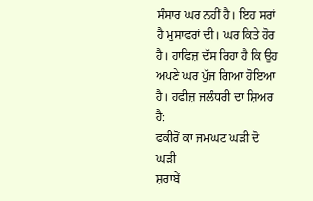ਸੰਸਾਰ ਘਰ ਨਹੀਂ ਹੈ। ਇਹ ਸਰਾਂ ਹੈ ਮੁਸਾਫਰਾਂ ਦੀ। ਘਰ ਕਿਤੇ ਹੋਰ ਹੈ। ਹਾਫਿਜ਼ ਦੱਸ ਰਿਹਾ ਹੈ ਕਿ ਉਹ ਅਪਣੇ ਘਰ ਪੁੱਜ ਗਿਆ ਹੋਇਆ ਹੈ। ਹਫੀਜ਼ ਜਲੰਧਰੀ ਦਾ ਸ਼ਿਅਰ ਹੈ:
ਫਕੀਰੋਂ ਕਾ ਜਮਘਟ ਘੜੀ ਦੋ ਘੜੀ
ਸ਼ਰਾਬੇਂ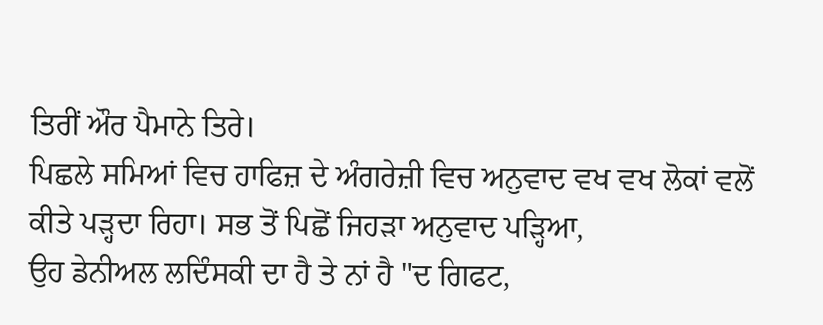ਤਿਰੀਂ ਔਰ ਪੈਮਾਨੇ ਤਿਰੇ।
ਪਿਛਲੇ ਸਮਿਆਂ ਵਿਚ ਹਾਫਿਜ਼ ਦੇ ਅੰਗਰੇਜ਼ੀ ਵਿਚ ਅਨੁਵਾਦ ਵਖ ਵਖ ਲੋਕਾਂ ਵਲੋਂ ਕੀਤੇ ਪੜ੍ਹਦਾ ਰਿਹਾ। ਸਭ ਤੋਂ ਪਿਛੋਂ ਜਿਹੜਾ ਅਨੁਵਾਦ ਪੜ੍ਹਿਆ,
ਉਹ ਡੇਨੀਅਲ ਲਦਿੰਸਕੀ ਦਾ ਹੈ ਤੇ ਨਾਂ ਹੈ "ਦ ਗਿਫਟ,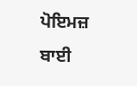ਪੋਇਮਜ਼ ਬਾਈ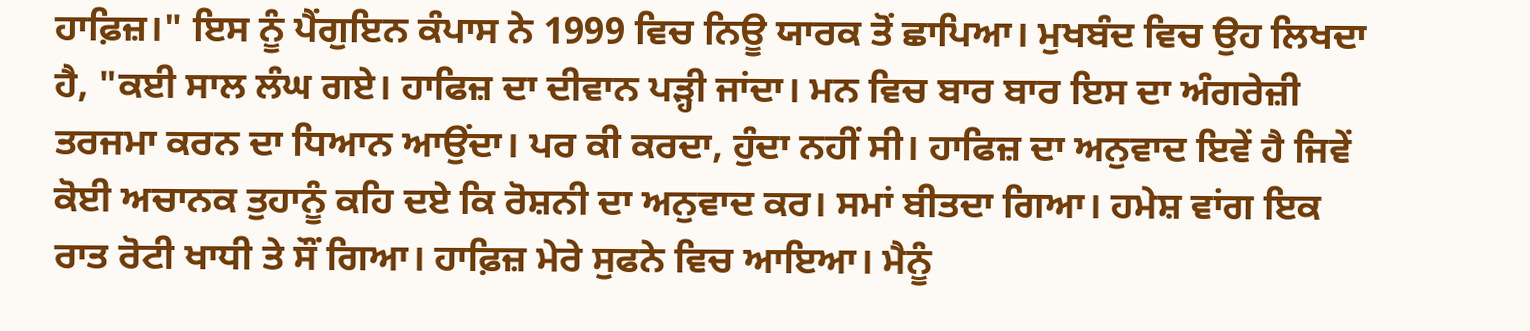ਹਾਫ਼ਿਜ਼।" ਇਸ ਨੂੰ ਪੈਂਗੁਇਨ ਕੰਪਾਸ ਨੇ 1999 ਵਿਚ ਨਿਊ ਯਾਰਕ ਤੋਂ ਛਾਪਿਆ। ਮੁਖਬੰਦ ਵਿਚ ਉਹ ਲਿਖਦਾ ਹੈ, "ਕਈ ਸਾਲ ਲੰਘ ਗਏ। ਹਾਫਿਜ਼ ਦਾ ਦੀਵਾਨ ਪੜ੍ਹੀ ਜਾਂਦਾ। ਮਨ ਵਿਚ ਬਾਰ ਬਾਰ ਇਸ ਦਾ ਅੰਗਰੇਜ਼ੀ ਤਰਜਮਾ ਕਰਨ ਦਾ ਧਿਆਨ ਆਉਂਦਾ। ਪਰ ਕੀ ਕਰਦਾ, ਹੁੰਦਾ ਨਹੀਂ ਸੀ। ਹਾਫਿਜ਼ ਦਾ ਅਨੁਵਾਦ ਇਵੇਂ ਹੈ ਜਿਵੇਂ ਕੋਈ ਅਚਾਨਕ ਤੁਹਾਨੂੰ ਕਹਿ ਦਏ ਕਿ ਰੋਸ਼ਨੀ ਦਾ ਅਨੁਵਾਦ ਕਰ। ਸਮਾਂ ਬੀਤਦਾ ਗਿਆ। ਹਮੇਸ਼ ਵਾਂਗ ਇਕ ਰਾਤ ਰੋਟੀ ਖਾਧੀ ਤੇ ਸੌਂ ਗਿਆ। ਹਾਫ਼ਿਜ਼ ਮੇਰੇ ਸੁਫਨੇ ਵਿਚ ਆਇਆ। ਮੈਨੂੰ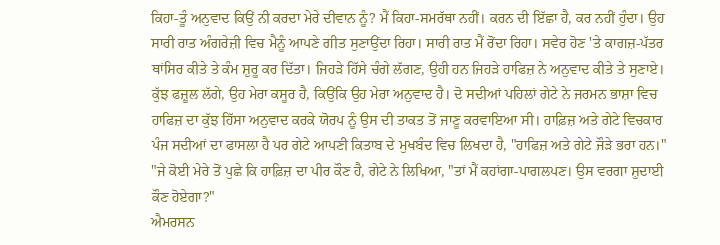ਕਿਹਾ-ਤੂੰ ਅਨੁਵਾਦ ਕਿਉਂ ਨੀ ਕਰਦਾ ਮੇਰੇ ਦੀਵਾਨ ਨੂੰ? ਮੈਂ ਕਿਹਾ-ਸਮਰੱਥਾ ਨਹੀਂ। ਕਰਨ ਦੀ ਇੱਛਾ ਹੈ, ਕਰ ਨਹੀਂ ਹੁੰਦਾ। ਉਹ ਸਾਰੀ ਰਾਤ ਅੰਗਰੇਜ਼ੀ ਵਿਚ ਮੈਨੂੰ ਆਪਣੇ ਗੀਤ ਸੁਣਾਉਂਦਾ ਰਿਹਾ। ਸਾਰੀ ਰਾਤ ਮੈਂ ਰੋਂਦਾ ਰਿਹਾ। ਸਵੇਰ ਹੋਣ 'ਤੇ ਕਾਗਜ਼-ਪੱਤਰ ਥਾਂਸਿਰ ਕੀਤੇ ਤੇ ਕੰਮ ਸ਼ੁਰੂ ਕਰ ਦਿੱਤਾ। ਜਿਹੜੇ ਹਿੱਸੇ ਚੰਗੇ ਲੱਗਣ, ਉਹੀ ਹਨ ਜਿਹੜੇ ਹਾਫਿਜ਼ ਨੇ ਅਨੁਵਾਦ ਕੀਤੇ ਤੇ ਸੁਣਾਏ। ਕੁੱਝ ਫਜ਼ੂਲ ਲੱਗੇ, ਉਹ ਮੇਰਾ ਕਸੂਰ ਹੈ, ਕਿਉਂਕਿ ਉਹ ਮੇਰਾ ਅਨੁਵਾਦ ਹੈ। ਦੋ ਸਦੀਆਂ ਪਹਿਲਾਂ ਗੇਟੇ ਨੇ ਜਰਮਨ ਭਾਸ਼ਾ ਵਿਚ ਹਾਫਿਜ਼ ਦਾ ਕੁੱਝ ਹਿੱਸਾ ਅਨੁਵਾਦ ਕਰਕੇ ਯੋਰਪ ਨੂੰ ਉਸ ਦੀ ਤਾਕਤ ਤੋਂ ਜਾਣੂ ਕਰਵਾਇਆ ਸੀ। ਹਾਫ਼ਿਜ਼ ਅਤੇ ਗੇਟੇ ਵਿਚਕਾਰ ਪੰਜ ਸਦੀਆਂ ਦਾ ਫਾਸਲਾ ਹੈ ਪਰ ਗੇਟੇ ਆਪਣੀ ਕਿਤਾਬ ਦੇ ਮੁਖਬੰਦ ਵਿਚ ਲਿਖਦਾ ਹੈ, "ਹਾਫਿਜ਼ ਅਤੇ ਗੇਟੇ ਜੌੜੇ ਭਰਾ ਹਨ।"
"ਜੇ ਕੋਈ ਮੇਰੇ ਤੋਂ ਪੁਛੇ ਕਿ ਹਾਫ਼ਿਜ਼ ਦਾ ਪੀਰ ਕੌਣ ਹੈ, ਗੇਟੇ ਨੇ ਲਿਖਿਆ, "ਤਾਂ ਮੈਂ ਕਹਾਂਗਾ-ਪਾਗਲਪਣ। ਉਸ ਵਰਗਾ ਸ਼ੁਦਾਈ ਕੌਣ ਹੋਏਗਾ?"
ਐਮਰਸਨ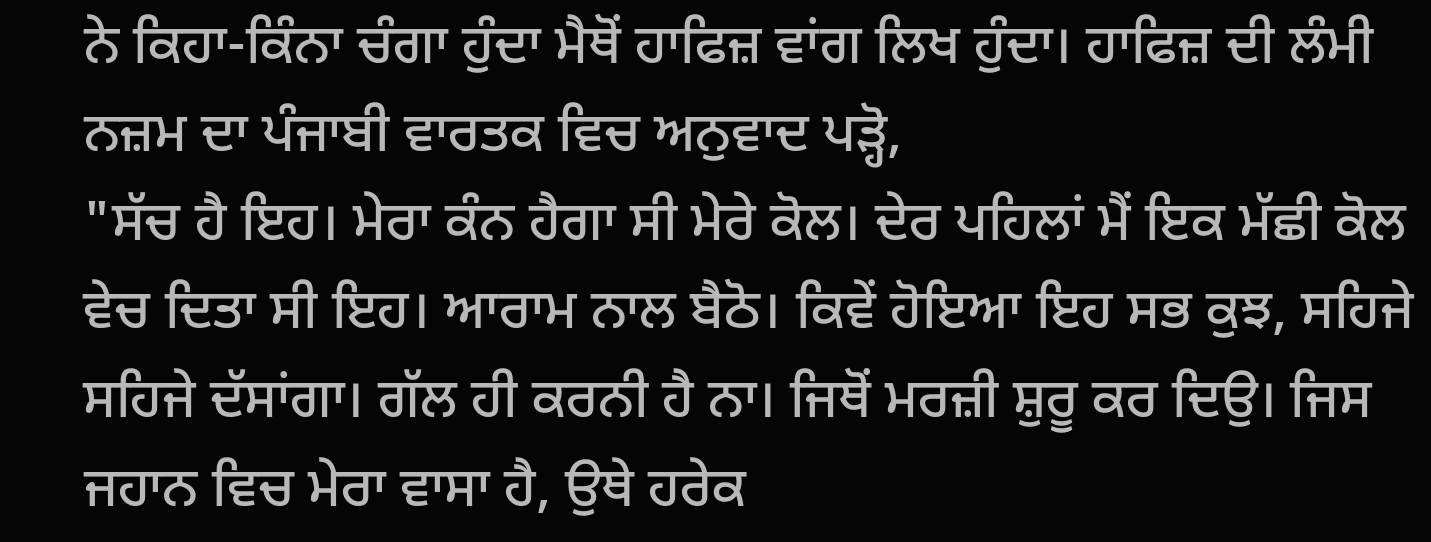ਨੇ ਕਿਹਾ-ਕਿੰਨਾ ਚੰਗਾ ਹੁੰਦਾ ਮੈਥੋਂ ਹਾਫਿਜ਼ ਵਾਂਗ ਲਿਖ ਹੁੰਦਾ। ਹਾਫਿਜ਼ ਦੀ ਲੰਮੀ ਨਜ਼ਮ ਦਾ ਪੰਜਾਬੀ ਵਾਰਤਕ ਵਿਚ ਅਨੁਵਾਦ ਪੜ੍ਹੋ,
"ਸੱਚ ਹੈ ਇਹ। ਮੇਰਾ ਕੰਨ ਹੈਗਾ ਸੀ ਮੇਰੇ ਕੋਲ। ਦੇਰ ਪਹਿਲਾਂ ਮੈਂ ਇਕ ਮੱਛੀ ਕੋਲ ਵੇਚ ਦਿਤਾ ਸੀ ਇਹ। ਆਰਾਮ ਨਾਲ ਬੈਠੋ। ਕਿਵੇਂ ਹੋਇਆ ਇਹ ਸਭ ਕੁਝ, ਸਹਿਜੇ ਸਹਿਜੇ ਦੱਸਾਂਗਾ। ਗੱਲ ਹੀ ਕਰਨੀ ਹੈ ਨਾ। ਜਿਥੋਂ ਮਰਜ਼ੀ ਸ਼ੁਰੂ ਕਰ ਦਿਉ। ਜਿਸ ਜਹਾਨ ਵਿਚ ਮੇਰਾ ਵਾਸਾ ਹੈ, ਉਥੇ ਹਰੇਕ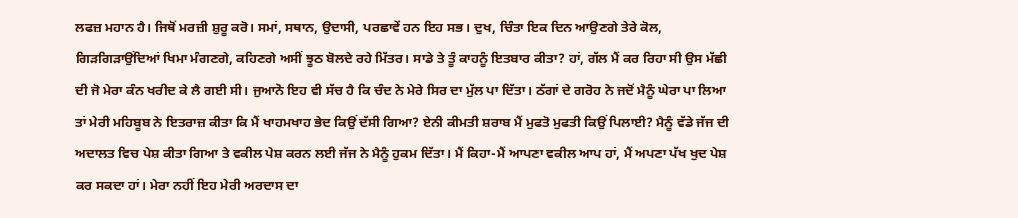ਲਫਜ਼ ਮਹਾਨ ਹੈ। ਜਿਥੋਂ ਮਰਜ਼ੀ ਸ਼ੁਰੂ ਕਰੋ। ਸਮਾਂ, ਸਥਾਨ, ਉਦਾਸੀ, ਪਰਛਾਵੇਂ ਹਨ ਇਹ ਸਭ। ਦੁਖ, ਚਿੰਤਾ ਇਕ ਦਿਨ ਆਉਣਗੇ ਤੇਰੇ ਕੋਲ, ਗਿੜਗਿੜਾਉਂਦਿਆਂ ਖਿਮਾ ਮੰਗਣਗੇ, ਕਹਿਣਗੇ ਅਸੀਂ ਝੂਠ ਬੋਲਦੇ ਰਹੇ ਮਿੱਤਰ। ਸਾਡੇ ਤੇ ਤੂੰ ਕਾਹਨੂੰ ਇਤਬਾਰ ਕੀਤਾ? ਹਾਂ, ਗੱਲ ਮੈਂ ਕਰ ਰਿਹਾ ਸੀ ਉਸ ਮੱਛੀ ਦੀ ਜੋ ਮੇਰਾ ਕੰਨ ਖਰੀਦ ਕੇ ਲੈ ਗਈ ਸੀ। ਜੁਆਨੋ ਇਹ ਵੀ ਸੱਚ ਹੈ ਕਿ ਚੰਦ ਨੇ ਮੇਰੇ ਸਿਰ ਦਾ ਮੁੱਲ ਪਾ ਦਿੱਤਾ। ਠੱਗਾਂ ਦੇ ਗਰੋਹ ਨੇ ਜਦੋਂ ਮੈਨੂੰ ਘੇਰਾ ਪਾ ਲਿਆ ਤਾਂ ਮੇਰੀ ਮਹਿਬੂਬ ਨੇ ਇਤਰਾਜ਼ ਕੀਤਾ ਕਿ ਮੈਂ ਖਾਹਮਖਾਹ ਭੇਦ ਕਿਉਂ ਦੱਸੀ ਗਿਆ? ਏਨੀ ਕੀਮਤੀ ਸ਼ਰਾਬ ਮੈਂ ਮੁਫਤੋ ਮੁਫਤੀ ਕਿਉਂ ਪਿਲਾਈ? ਮੈਨੂੰ ਵੱਡੇ ਜੱਜ ਦੀ ਅਦਾਲਤ ਵਿਚ ਪੇਸ਼ ਕੀਤਾ ਗਿਆ ਤੇ ਵਕੀਲ ਪੇਸ਼ ਕਰਨ ਲਈ ਜੱਜ ਨੇ ਮੈਨੂੰ ਹੁਕਮ ਦਿੱਤਾ। ਮੈਂ ਕਿਹਾ-ਮੈਂ ਆਪਣਾ ਵਕੀਲ ਆਪ ਹਾਂ, ਮੈਂ ਅਪਣਾ ਪੱਖ ਖੁਦ ਪੇਸ਼ ਕਰ ਸਕਦਾ ਹਾਂ। ਮੇਰਾ ਨਹੀਂ ਇਹ ਮੇਰੀ ਅਰਦਾਸ ਦਾ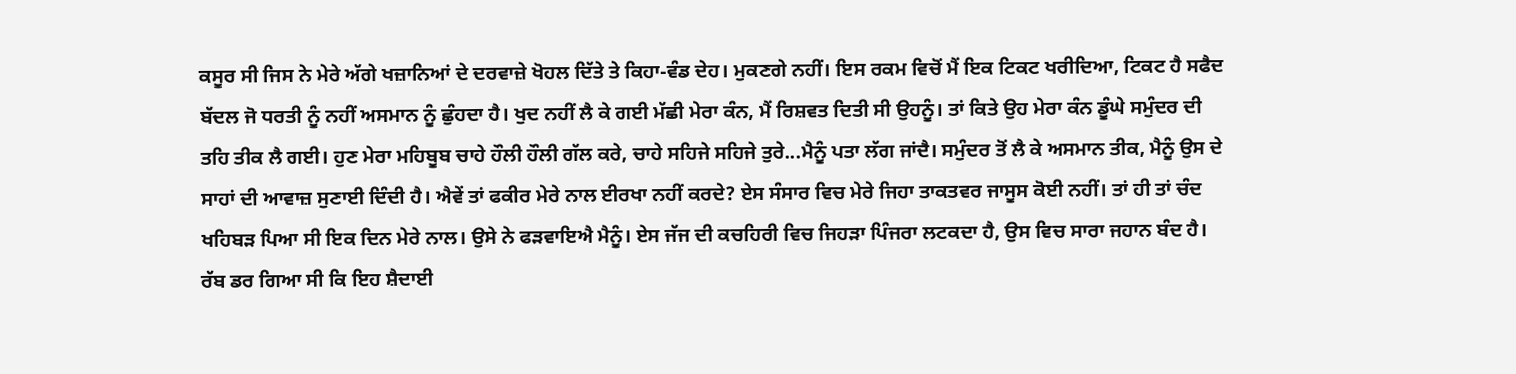ਕਸੂਰ ਸੀ ਜਿਸ ਨੇ ਮੇਰੇ ਅੱਗੇ ਖਜ਼ਾਨਿਆਂ ਦੇ ਦਰਵਾਜ਼ੇ ਖੋਹਲ ਦਿੱਤੇ ਤੇ ਕਿਹਾ-ਵੰਡ ਦੇਹ। ਮੁਕਣਗੇ ਨਹੀਂ। ਇਸ ਰਕਮ ਵਿਚੋਂ ਮੈਂ ਇਕ ਟਿਕਟ ਖਰੀਦਿਆ, ਟਿਕਟ ਹੈ ਸਫੈਦ ਬੱਦਲ ਜੋ ਧਰਤੀ ਨੂੰ ਨਹੀਂ ਅਸਮਾਨ ਨੂੰ ਛੁੰਹਦਾ ਹੈ। ਖੁਦ ਨਹੀਂ ਲੈ ਕੇ ਗਈ ਮੱਛੀ ਮੇਰਾ ਕੰਨ, ਮੈਂ ਰਿਸ਼ਵਤ ਦਿਤੀ ਸੀ ਉਹਨੂੰ। ਤਾਂ ਕਿਤੇ ਉਹ ਮੇਰਾ ਕੰਨ ਡੂੰਘੇ ਸਮੁੰਦਰ ਦੀ ਤਹਿ ਤੀਕ ਲੈ ਗਈ। ਹੁਣ ਮੇਰਾ ਮਹਿਬੂਬ ਚਾਹੇ ਹੌਲੀ ਹੌਲੀ ਗੱਲ ਕਰੇ, ਚਾਹੇ ਸਹਿਜੇ ਸਹਿਜੇ ਤੁਰੇ...ਮੈਨੂੰ ਪਤਾ ਲੱਗ ਜਾਂਦੈ। ਸਮੁੰਦਰ ਤੋਂ ਲੈ ਕੇ ਅਸਮਾਨ ਤੀਕ, ਮੈਨੂੰ ਉਸ ਦੇ ਸਾਹਾਂ ਦੀ ਆਵਾਜ਼ ਸੁਣਾਈ ਦਿੰਦੀ ਹੈ। ਐਵੇਂ ਤਾਂ ਫਕੀਰ ਮੇਰੇ ਨਾਲ ਈਰਖਾ ਨਹੀਂ ਕਰਦੇ? ਏਸ ਸੰਸਾਰ ਵਿਚ ਮੇਰੇ ਜਿਹਾ ਤਾਕਤਵਰ ਜਾਸੂਸ ਕੋਈ ਨਹੀਂ। ਤਾਂ ਹੀ ਤਾਂ ਚੰਦ ਖਹਿਬੜ ਪਿਆ ਸੀ ਇਕ ਦਿਨ ਮੇਰੇ ਨਾਲ। ਉਸੇ ਨੇ ਫੜਵਾਇਐ ਮੈਨੂੰ। ਏਸ ਜੱਜ ਦੀ ਕਚਹਿਰੀ ਵਿਚ ਜਿਹੜਾ ਪਿੰਜਰਾ ਲਟਕਦਾ ਹੈ, ਉਸ ਵਿਚ ਸਾਰਾ ਜਹਾਨ ਬੰਦ ਹੈ। ਰੱਬ ਡਰ ਗਿਆ ਸੀ ਕਿ ਇਹ ਸ਼ੈਦਾਈ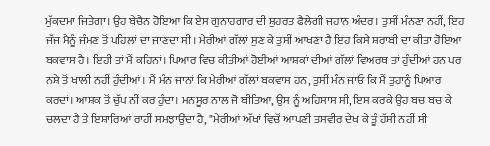ਮੁੱਕਦਮਾ ਜਿਤੇਗਾ। ਉਹ ਬੇਚੈਨ ਹੋਇਆ ਕਿ ਏਸ ਗੁਨਾਹਗਾਰ ਦੀ ਸ਼ੁਹਰਤ ਫੈਲੇਗੀ ਜਹਾਨ ਅੰਦਰ। ਤੁਸੀਂ ਮੰਨਣਾ ਨਹੀਂ, ਇਹ ਜੱਜ ਮੈਨੂੰ ਜੰਮਣ ਤੋਂ ਪਹਿਲਾਂ ਦਾ ਜਾਣਦਾ ਸੀ। ਮੇਰੀਆਂ ਗੱਲਾਂ ਸੁਣ ਕੇ ਤੁਸੀਂ ਆਖਣਾ ਹੈ ਇਹ ਕਿਸੇ ਸ਼ਰਾਬੀ ਦਾ ਕੀਤਾ ਹੋਇਆ ਬਕਵਾਸ ਹੈ। ਇਹੀ ਤਾਂ ਮੈਂ ਕਹਿਨਾਂ। ਪਿਆਰ ਵਿਚ ਕੀਤੀਆਂ ਹੋਈਆਂ ਆਸ਼ਕਾਂ ਦੀਆਂ ਗੱਲਾਂ ਵਿਅਰਥ ਤਾਂ ਹੁੰਦੀਆਂ ਹਨ ਪਰ ਨਸ਼ੇ ਤੋਂ ਖਾਲੀ ਨਹੀਂ ਹੁੰਦੀਆਂ। ਮੈਂ ਮੰਨ ਜਾਨਾਂ ਕਿ ਮੇਰੀਆਂ ਗੱਲਾਂ ਬਕਵਾਸ ਹਨ, ਤੁਸੀਂ ਮੰਨ ਜਾਓ ਕਿ ਮੈਂ ਤੁਹਾਨੂੰ ਪਿਆਰ ਕਰਦਾਂ। ਆਸ਼ਕ ਤੋਂ ਚੁੱਪ ਨੀਂ ਕਰ ਹੁੰਦਾ। ਮਨਸੂਰ ਨਾਲ ਜੋ ਬੀਤਿਆ, ਉਸ ਨੂੰ ਅਹਿਸਾਸ ਸੀ, ਇਸ ਕਰਕੇ ਉਹ ਬਚ ਬਚ ਕੇ ਚਲਦਾ ਹੈ ਤੇ ਇਸ਼ਾਰਿਆਂ ਰਾਹੀਂ ਸਮਝਾਉਂਦਾ ਹੈ, "ਮੇਰੀਆਂ ਅੱਖਾਂ ਵਿਚੋਂ ਆਪਣੀ ਤਸਵੀਰ ਦੇਖ ਕੇ ਤੂੰ ਹੱਸੀ ਨਹੀਂ ਸੀ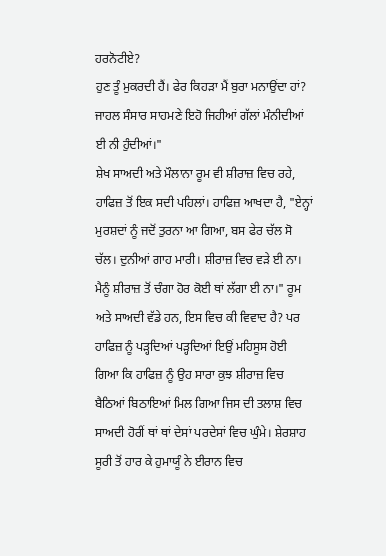ਹਰਨੋਟੀਏ?
ਹੁਣ ਤੂੰ ਮੁਕਰਦੀ ਹੈਂ। ਫੇਰ ਕਿਹੜਾ ਮੈਂ ਬੁਰਾ ਮਨਾਉਂਦਾ ਹਾਂ? ਜਾਹਲ ਸੰਸਾਰ ਸਾਹਮਣੇ ਇਹੋ ਜਿਹੀਆਂ ਗੱਲਾਂ ਮੰਨੀਦੀਆਂ ਈ ਨੀ ਹੁੰਦੀਆਂ।"
ਸ਼ੇਖ ਸਾਅਦੀ ਅਤੇ ਮੌਲਾਨਾ ਰੂਮ ਵੀ ਸ਼ੀਰਾਜ਼ ਵਿਚ ਰਹੇ, ਹਾਫਿਜ਼ ਤੋਂ ਇਕ ਸਦੀ ਪਹਿਲਾਂ। ਹਾਫਿਜ਼ ਆਖਦਾ ਹੈ, "ਏਨ੍ਹਾਂ ਮੁਰਸ਼ਦਾਂ ਨੂੰ ਜਦੋਂ ਤੁਰਨਾ ਆ ਗਿਆ, ਬਸ ਫੇਰ ਚੱਲ ਸੋ ਚੱਲ। ਦੁਨੀਆਂ ਗਾਹ ਮਾਰੀ। ਸ਼ੀਰਾਜ਼ ਵਿਚ ਵੜੇ ਈ ਨਾ। ਮੈਨੂੰ ਸ਼ੀਰਾਜ਼ ਤੋਂ ਚੰਗਾ ਹੋਰ ਕੋਈ ਥਾਂ ਲੱਗਾ ਈ ਨਾ।" ਰੂਮ ਅਤੇ ਸਾਅਦੀ ਵੱਡੇ ਹਨ, ਇਸ ਵਿਚ ਕੀ ਵਿਵਾਦ ਹੈ? ਪਰ ਹਾਫਿਜ਼ ਨੂੰ ਪੜ੍ਹਦਿਆਂ ਪੜ੍ਹਦਿਆਂ ਇਉਂ ਮਹਿਸੂਸ ਹੋਈ ਗਿਆ ਕਿ ਹਾਫਿਜ਼ ਨੂੰ ਉਹ ਸਾਰਾ ਕੁਝ ਸ਼ੀਰਾਜ਼ ਵਿਚ ਬੈਠਿਆਂ ਬਿਠਾਇਆਂ ਮਿਲ ਗਿਆ ਜਿਸ ਦੀ ਤਲਾਸ਼ ਵਿਚ ਸਾਅਦੀ ਹੋਰੀਂ ਥਾਂ ਥਾਂ ਦੇਸਾਂ ਪਰਦੇਸਾਂ ਵਿਚ ਘੁੰਮੇ। ਸ਼ੇਰਸ਼ਾਹ ਸੂਰੀ ਤੋਂ ਹਾਰ ਕੇ ਹੁਮਾਯੂੰ ਨੇ ਈਰਾਨ ਵਿਚ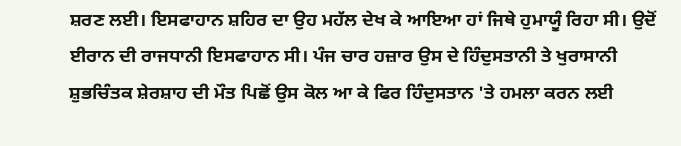ਸ਼ਰਣ ਲਈ। ਇਸਫਾਹਾਨ ਸ਼ਹਿਰ ਦਾ ਉਹ ਮਹੱਲ ਦੇਖ ਕੇ ਆਇਆ ਹਾਂ ਜਿਥੇ ਹੁਮਾਯੂੰ ਰਿਹਾ ਸੀ। ਉਦੋਂ ਈਰਾਨ ਦੀ ਰਾਜਧਾਨੀ ਇਸਫਾਹਾਨ ਸੀ। ਪੰਜ ਚਾਰ ਹਜ਼ਾਰ ਉਸ ਦੇ ਹਿੰਦੁਸਤਾਨੀ ਤੇ ਖੁਰਾਸਾਨੀ ਸ਼ੁਭਚਿੰਤਕ ਸ਼ੇਰਸ਼ਾਹ ਦੀ ਮੌਤ ਪਿਛੋਂ ਉਸ ਕੋਲ ਆ ਕੇ ਫਿਰ ਹਿੰਦੁਸਤਾਨ 'ਤੇ ਹਮਲਾ ਕਰਨ ਲਈ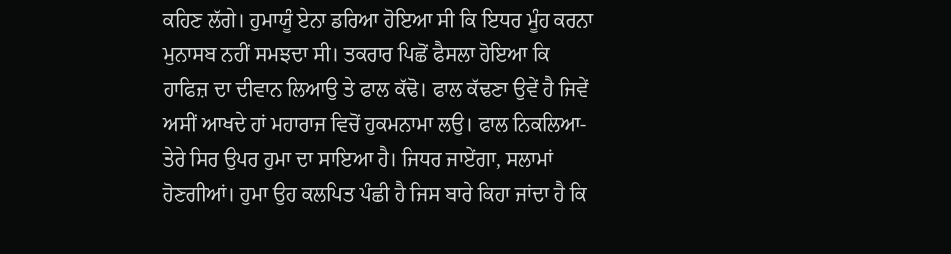ਕਹਿਣ ਲੱਗੇ। ਹੁਮਾਯੂੰ ਏਨਾ ਡਰਿਆ ਹੋਇਆ ਸੀ ਕਿ ਇਧਰ ਮੂੰਹ ਕਰਨਾ ਮੁਨਾਸਬ ਨਹੀਂ ਸਮਝਦਾ ਸੀ। ਤਕਰਾਰ ਪਿਛੋਂ ਫੈਸਲਾ ਹੋਇਆ ਕਿ ਹਾਫਿਜ਼ ਦਾ ਦੀਵਾਨ ਲਿਆਉ ਤੇ ਫਾਲ ਕੱਢੋ। ਫਾਲ ਕੱਢਣਾ ਉਵੇਂ ਹੈ ਜਿਵੇਂ ਅਸੀਂ ਆਖਦੇ ਹਾਂ ਮਹਾਰਾਜ ਵਿਚੋਂ ਹੁਕਮਨਾਮਾ ਲਉ। ਫਾਲ ਨਿਕਲਿਆ-ਤੇਰੇ ਸਿਰ ਉਪਰ ਹੁਮਾ ਦਾ ਸਾਇਆ ਹੈ। ਜਿਧਰ ਜਾਏਂਗਾ, ਸਲਾਮਾਂ ਹੋਣਗੀਆਂ। ਹੁਮਾ ਉਹ ਕਲਪਿਤ ਪੰਛੀ ਹੈ ਜਿਸ ਬਾਰੇ ਕਿਹਾ ਜਾਂਦਾ ਹੈ ਕਿ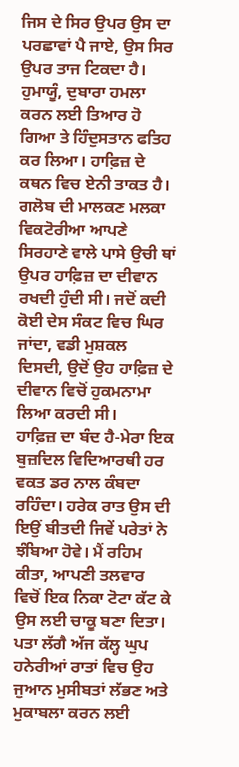ਜਿਸ ਦੇ ਸਿਰ ਉਪਰ ਉਸ ਦਾ ਪਰਛਾਵਾਂ ਪੈ ਜਾਏ, ਉਸ ਸਿਰ ਉਪਰ ਤਾਜ ਟਿਕਦਾ ਹੈ। ਹੁਮਾਯੂੰ, ਦੁਬਾਰਾ ਹਮਲਾ ਕਰਨ ਲਈ ਤਿਆਰ ਹੋ ਗਿਆ ਤੇ ਹਿੰਦੁਸਤਾਨ ਫਤਿਹ ਕਰ ਲਿਆ। ਹਾਫ਼ਿਜ਼ ਦੇ ਕਥਨ ਵਿਚ ਏਨੀ ਤਾਕਤ ਹੈ। ਗਲੋਬ ਦੀ ਮਾਲਕਣ ਮਲਕਾ ਵਿਕਟੋਰੀਆ ਆਪਣੇ ਸਿਰਹਾਣੇ ਵਾਲੇ ਪਾਸੇ ਉਚੀ ਥਾਂ ਉਪਰ ਹਾਫ਼ਿਜ਼ ਦਾ ਦੀਵਾਨ ਰਖਦੀ ਹੁੰਦੀ ਸੀ। ਜਦੋਂ ਕਦੀ ਕੋਈ ਦੇਸ ਸੰਕਟ ਵਿਚ ਘਿਰ ਜਾਂਦਾ, ਵਡੀ ਮੁਸ਼ਕਲ ਦਿਸਦੀ, ਉਦੋਂ ਉਹ ਹਾਫ਼ਿਜ਼ ਦੇ ਦੀਵਾਨ ਵਿਚੋਂ ਹੁਕਮਨਾਮਾ ਲਿਆ ਕਰਦੀ ਸੀ।
ਹਾਫ਼ਿਜ਼ ਦਾ ਬੰਦ ਹੈ-ਮੇਰਾ ਇਕ ਬੁਜ਼ਦਿਲ ਵਿਦਿਆਰਥੀ ਹਰ ਵਕਤ ਡਰ ਨਾਲ ਕੰਬਦਾ ਰਹਿੰਦਾ। ਹਰੇਕ ਰਾਤ ਉਸ ਦੀ ਇਉਂ ਬੀਤਦੀ ਜਿਵੇਂ ਪਰੇਤਾਂ ਨੇ ਝੰਬਿਆ ਹੋਵੇ। ਮੈਂ ਰਹਿਮ ਕੀਤਾ, ਆਪਣੀ ਤਲਵਾਰ ਵਿਚੋਂ ਇਕ ਨਿਕਾ ਟੋਟਾ ਕੱਟ ਕੇ ਉਸ ਲਈ ਚਾਕੂ ਬਣਾ ਦਿਤਾ। ਪਤਾ ਲੱਗੈ ਅੱਜ ਕੱਲ੍ਹ ਘੁਪ ਹਨੇਰੀਆਂ ਰਾਤਾਂ ਵਿਚ ਉਹ ਜੁਆਨ ਮੁਸੀਬਤਾਂ ਲੱਭਣ ਅਤੇ ਮੁਕਾਬਲਾ ਕਰਨ ਲਈ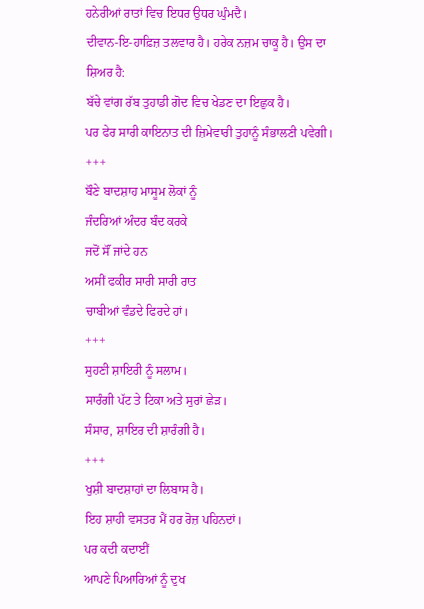ਹਨੇਰੀਆਂ ਰਾਤਾਂ ਵਿਚ ਇਧਰ ਉਧਰ ਘੁੰਮਦੈ।
ਦੀਵਾਨ-ਇ-ਹਾਫ਼ਿਜ਼ ਤਲਵਾਰ ਹੈ। ਹਰੇਕ ਨਜ਼ਮ ਚਾਕੂ ਹੈ। ਉਸ ਦਾ ਸ਼ਿਅਰ ਹੈ:
ਬੱਚੇ ਵਾਂਗ ਰੱਬ ਤੁਹਾਡੀ ਗੋਦ ਵਿਚ ਖੇਡਣ ਦਾ ਇਛੁਕ ਹੈ।
ਪਰ ਫੇਰ ਸਾਰੀ ਕਾਇਨਾਤ ਦੀ ਜ਼ਿਮੇਵਾਰੀ ਤੁਹਾਨੂੰ ਸੰਭਾਲਣੀ ਪਵੇਗੀ।
+++
ਬੌਣੇ ਬਾਦਸ਼ਾਹ ਮਾਸੂਮ ਲੋਕਾਂ ਨੂੰ
ਜੰਦਰਿਆਂ ਅੰਦਰ ਬੰਦ ਕਰਕੇ
ਜਦੋਂ ਸੌਂ ਜਾਂਦੇ ਹਨ
ਅਸੀਂ ਫਕੀਰ ਸਾਰੀ ਸਾਰੀ ਰਾਤ
ਚਾਬੀਆਂ ਵੰਡਦੇ ਫਿਰਦੇ ਹਾਂ।
+++
ਸੁਹਣੀ ਸ਼ਾਇਰੀ ਨੂੰ ਸਲਾਮ।
ਸਾਰੰਗੀ ਪੱਟ ਤੇ ਟਿਕਾ ਅਤੇ ਸੁਰਾਂ ਛੇੜ।
ਸੰਸਾਰ, ਸ਼ਾਇਰ ਦੀ ਸ਼ਾਰੰਗੀ ਹੈ।
+++
ਖੁਸ਼ੀ ਬਾਦਸ਼ਾਹਾਂ ਦਾ ਲਿਬਾਸ ਹੈ।
ਇਹ ਸ਼ਾਹੀ ਵਸਤਰ ਮੈਂ ਹਰ ਰੋਜ਼ ਪਹਿਨਦਾਂ।
ਪਰ ਕਦੀ ਕਦਾਈਂ
ਆਪਣੇ ਪਿਆਰਿਆਂ ਨੂੰ ਦੁਖ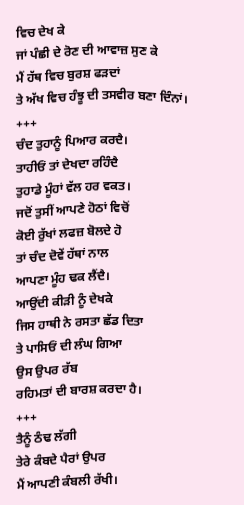ਵਿਚ ਦੇਖ ਕੇ
ਜਾਂ ਪੰਛੀ ਦੇ ਰੋਣ ਦੀ ਆਵਾਜ਼ ਸੁਣ ਕੇ
ਮੈਂ ਹੱਥ ਵਿਚ ਬੁਰਸ਼ ਫੜਦਾਂ
ਤੇ ਅੱਖ ਵਿਚ ਹੰਝੂ ਦੀ ਤਸਵੀਰ ਬਣਾ ਦਿੰਨਾਂ।
+++
ਚੰਦ ਤੁਹਾਨੂੰ ਪਿਆਰ ਕਰਦੈ।
ਤਾਹੀਓਂ ਤਾਂ ਦੇਖਦਾ ਰਹਿੰਦੈ
ਤੁਹਾਡੇ ਮੂੰਹਾਂ ਵੱਲ ਹਰ ਵਕਤ।
ਜਦੋਂ ਤੁਸੀਂ ਆਪਣੇ ਹੋਠਾਂ ਵਿਚੋਂ
ਕੋਈ ਰੁੱਖਾਂ ਲਫਜ਼ ਬੋਲਦੇ ਹੋ
ਤਾਂ ਚੰਦ ਦੋਵੇਂ ਹੱਥਾਂ ਨਾਲ
ਆਪਣਾ ਮੂੰਹ ਢਕ ਲੈਂਦੈ।
ਆਉਂਦੀ ਕੀੜੀ ਨੂੰ ਦੇਖਕੇ
ਜਿਸ ਹਾਥੀ ਨੇ ਰਸਤਾ ਛੱਡ ਦਿਤਾ
ਤੇ ਪਾਸਿਓਂ ਦੀ ਲੰਘ ਗਿਆ
ਉਸ ਉਪਰ ਰੱਬ
ਰਹਿਮਤਾਂ ਦੀ ਬਾਰਸ਼ ਕਰਦਾ ਹੈ।
+++
ਤੈਨੂੰ ਠੰਢ ਲੱਗੀ
ਤੇਰੇ ਕੰਬਦੇ ਪੈਰਾਂ ਉਪਰ
ਮੈਂ ਆਪਣੀ ਕੰਬਲੀ ਰੱਖੀ।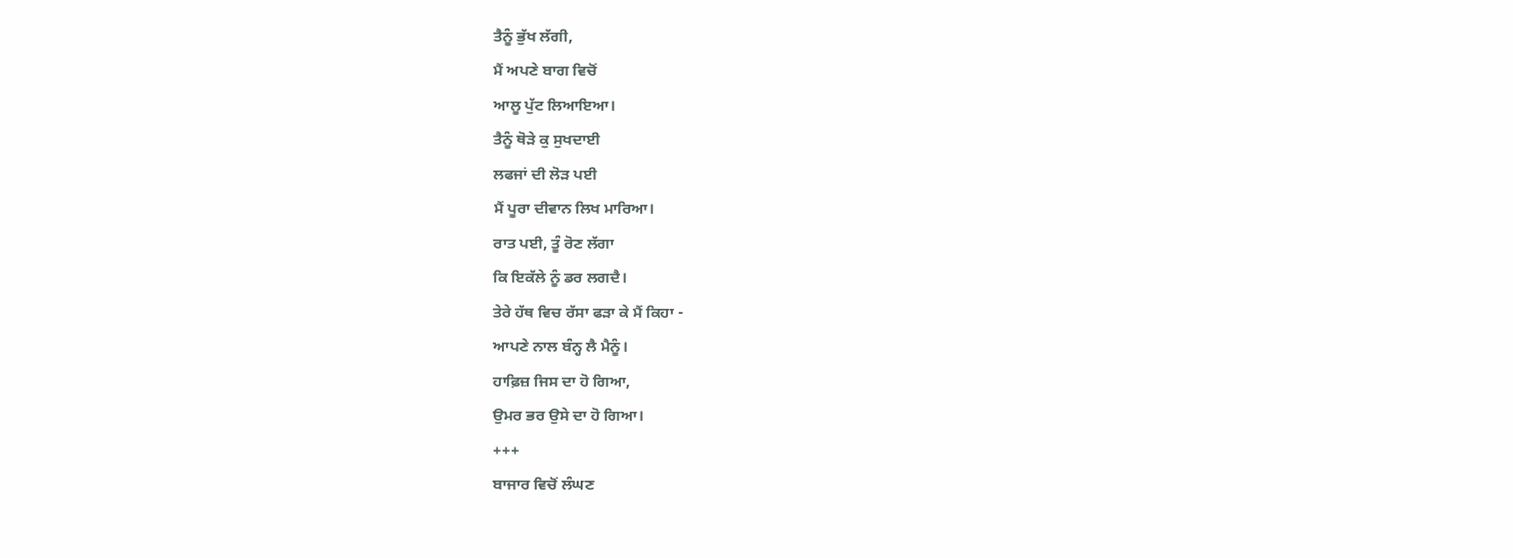ਤੈਨੂੰ ਭੁੱਖ ਲੱਗੀ,
ਮੈਂ ਅਪਣੇ ਬਾਗ ਵਿਚੋਂ
ਆਲੂ ਪੁੱਟ ਲਿਆਇਆ।
ਤੈਨੂੰ ਥੋੜੇ ਕੁ ਸੁਖਦਾਈ
ਲਫਜਾਂ ਦੀ ਲੋੜ ਪਈ
ਮੈਂ ਪੂਰਾ ਦੀਵਾਨ ਲਿਖ ਮਾਰਿਆ।
ਰਾਤ ਪਈ, ਤੂੰ ਰੋਣ ਲੱਗਾ
ਕਿ ਇਕੱਲੇ ਨੂੰ ਡਰ ਲਗਦੈ।
ਤੇਰੇ ਹੱਥ ਵਿਚ ਰੱਸਾ ਫੜਾ ਕੇ ਮੈਂ ਕਿਹਾ -
ਆਪਣੇ ਨਾਲ ਬੰਨ੍ਹ ਲੈ ਮੈਨੂੰ।
ਹਾਫ਼ਿਜ਼ ਜਿਸ ਦਾ ਹੋ ਗਿਆ,
ਉਮਰ ਭਰ ਉਸੇ ਦਾ ਹੋ ਗਿਆ।
+++
ਬਾਜਾਰ ਵਿਚੋਂ ਲੰਘਣ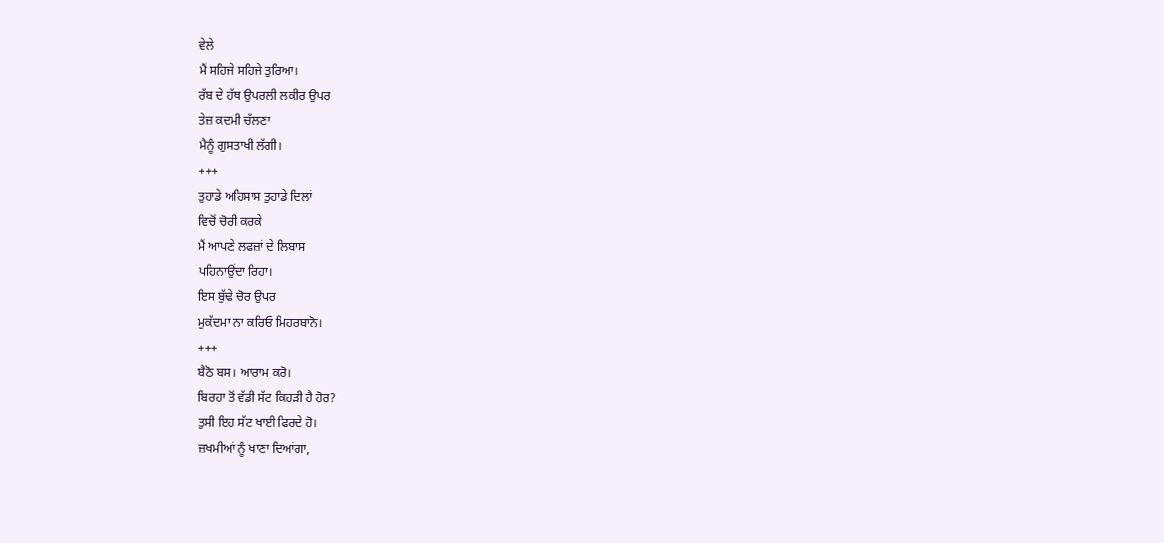ਵੇਲੇ
ਮੈਂ ਸਹਿਜੇ ਸਹਿਜੇ ਤੁਰਿਆ।
ਰੱਬ ਦੇ ਹੱਥ ਉਪਰਲੀ ਲਕੀਰ ਉਪਰ
ਤੇਜ਼ ਕਦਮੀ ਚੱਲਣਾ
ਮੈਨੂੰ ਗੁਸਤਾਖੀ ਲੱਗੀ।
+++
ਤੁਹਾਡੇ ਅਹਿਸਾਸ ਤੁਹਾਡੇ ਦਿਲਾਂ
ਵਿਚੋਂ ਚੋਰੀ ਕਰਕੇ
ਮੈਂ ਆਪਣੇ ਲਫਜ਼ਾਂ ਦੇ ਲਿਬਾਸ
ਪਹਿਨਾਉਂਦਾ ਰਿਹਾ।
ਇਸ ਬੁੱਢੇ ਚੋਰ ਉਪਰ
ਮੁਕੱਦਮਾ ਨਾ ਕਰਿਓ ਮਿਹਰਬਾਨੋ।
+++
ਬੈਠੋ ਬਸ। ਆਰਾਮ ਕਰੋ।
ਬਿਰਹਾ ਤੋਂ ਵੱਡੀ ਸੱਟ ਕਿਹੜੀ ਹੈ ਹੋਰ?
ਤੁਸੀ ਇਹ ਸੱਟ ਖਾਈ ਫਿਰਦੇ ਹੋ।
ਜ਼ਖਮੀਆਂ ਨੂੰ ਖਾਣਾ ਦਿਆਂਗਾ,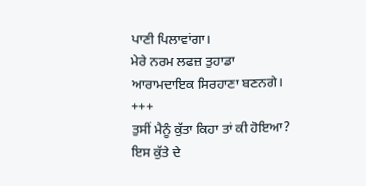ਪਾਣੀ ਪਿਲਾਵਾਂਗਾ।
ਮੇਰੇ ਨਰਮ ਲਫਜ਼ ਤੁਹਾਡਾ
ਆਰਾਮਦਾਇਕ ਸਿਰਹਾਣਾ ਬਣਨਗੇ।
+++
ਤੁਸੀਂ ਮੈਨੂੰ ਕੁੱਤਾ ਕਿਹਾ ਤਾਂ ਕੀ ਹੋਇਆ?
ਇਸ ਕੁੱਤੇ ਦੇ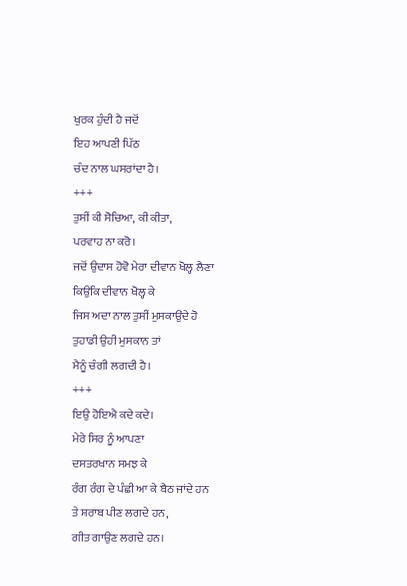ਖੁਰਕ ਹੁੰਦੀ ਹੈ ਜਦੋਂ
ਇਹ ਆਪਣੀ ਪਿੱਠ
ਚੰਦ ਨਾਲ ਘਸਰਾਂਦਾ ਹੈ।
+++
ਤੁਸੀਂ ਕੀ ਸੋਚਿਆ, ਕੀ ਕੀਤਾ,
ਪਰਵਾਹ ਨਾ ਕਰੋ।
ਜਦੋਂ ਉਦਾਸ ਹੋਵੋ ਮੇਰਾ ਦੀਵਾਨ ਖੋਲ੍ਹ ਲੈਣਾ
ਕਿਉਂਕਿ ਦੀਵਾਨ ਖੋਲ੍ਹ ਕੇ
ਜਿਸ ਅਦਾ ਨਾਲ ਤੁਸੀਂ ਮੁਸਕਾਉਂਦੇ ਹੋ
ਤੁਹਾਡੀ ਉਹੀ ਮੁਸਕਾਨ ਤਾਂ
ਮੈਨੂੰ ਚੰਗੀ ਲਗਦੀ ਹੈ।
+++
ਇਉ ਹੋਇਐ ਕਦੇ ਕਦੇ।
ਮੇਰੇ ਸਿਰ ਨੂੰ ਆਪਣਾ
ਦਸਤਰਖਾਨ ਸਮਝ ਕੇ
ਰੰਗ ਰੰਗ ਦੇ ਪੰਛੀ ਆ ਕੇ ਬੈਠ ਜਾਂਦੇ ਹਨ
ਤੇ ਸ਼ਰਾਬ ਪੀਣ ਲਗਦੇ ਹਨ,
ਗੀਤ ਗਾਉਣ ਲਗਦੇ ਹਨ।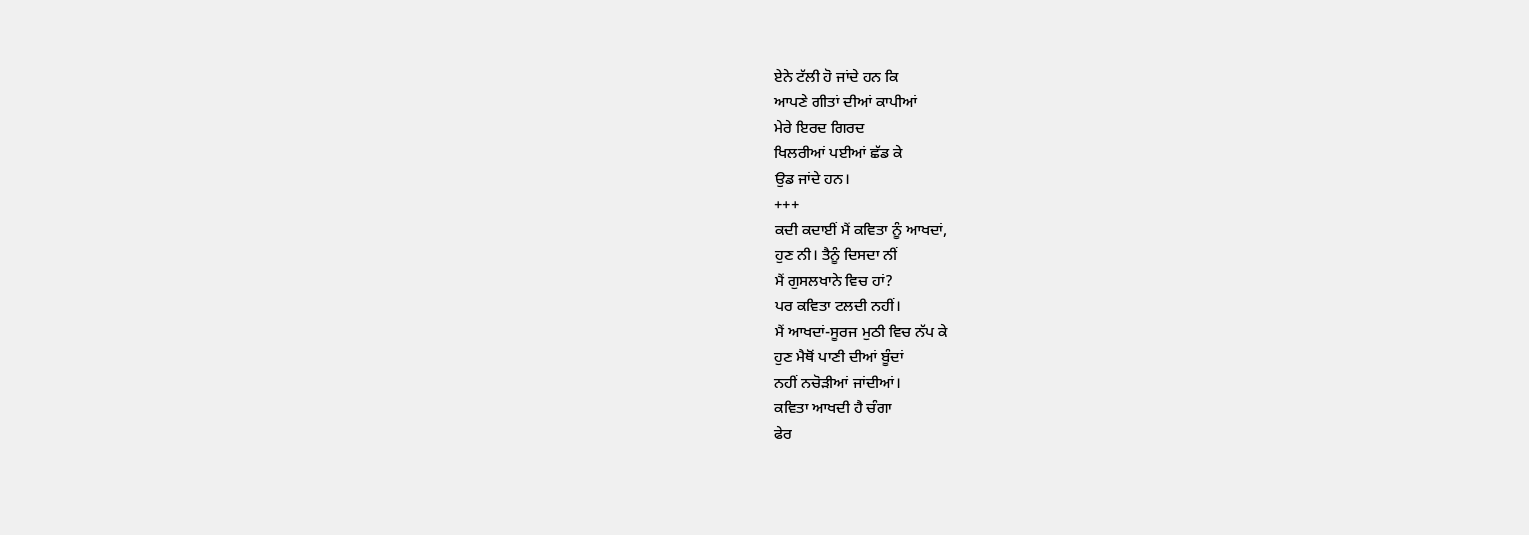ਏਨੇ ਟੱਲੀ ਹੋ ਜਾਂਦੇ ਹਨ ਕਿ
ਆਪਣੇ ਗੀਤਾਂ ਦੀਆਂ ਕਾਪੀਆਂ
ਮੇਰੇ ਇਰਦ ਗਿਰਦ
ਖਿਲਰੀਆਂ ਪਈਆਂ ਛੱਡ ਕੇ
ਉਡ ਜਾਂਦੇ ਹਨ।
+++
ਕਦੀ ਕਦਾਈਂ ਮੈਂ ਕਵਿਤਾ ਨੂੰ ਆਖਦਾਂ,
ਹੁਣ ਨੀ। ਤੈਨੂੰ ਦਿਸਦਾ ਨੀਂ
ਮੈਂ ਗੁਸਲਖਾਨੇ ਵਿਚ ਹਾਂ?
ਪਰ ਕਵਿਤਾ ਟਲਦੀ ਨਹੀਂ।
ਮੈਂ ਆਖਦਾਂ-ਸੂਰਜ ਮੁਠੀ ਵਿਚ ਨੱਪ ਕੇ
ਹੁਣ ਮੈਥੋਂ ਪਾਣੀ ਦੀਆਂ ਬੂੰਦਾਂ
ਨਹੀਂ ਨਚੋੜੀਆਂ ਜਾਂਦੀਆਂ।
ਕਵਿਤਾ ਆਖਦੀ ਹੈ ਚੰਗਾ
ਫੇਰ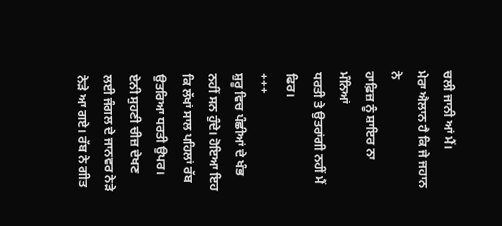ਚਲੀ ਜਾਨੀ ਆਂ ਮੈਂ।
ਮੇਰਾ ਐਲਾਨ ਹੈ ਕਿ ਜੇ ਜਹਾਨ ਨੇ
ਹਾਫ਼ਿਜ਼ ਨੂੰ ਸ਼ਾਇਰ ਨਾ ਮੰਨਿਆਂ
ਧਰਤੀ ਤੇ ਉਤਰਾਂਗੀ ਨਹੀਂ ਮੈਂ ਫਿਰ।
+++
ਸ਼ੁਰੂ ਵਿਚ ਪੰਛੀਆਂ ਦੇ ਖੰਭ ਨਹੀਂ ਸਨ ਹੁੰਦੇ। ਹੋਇਆ ਇਹ ਕਿ ਲੱਖਾਂ ਸਾਲ ਪਹਿਲਾਂ ਰੱਬ ਉਤਰਿਆ ਧਰਤੀ ਉਪਰ। ਏਨੀ ਸੁਹਣੀ ਚੀਜ਼ ਦੇਖਣ ਲਈ ਜੰਗਲ ਦੇ ਜਾਨਵਰ ਨੇੜੇ ਨੇੜੇ ਆ ਗਏ। ਰੱਬ ਨੇ ਗੀਤ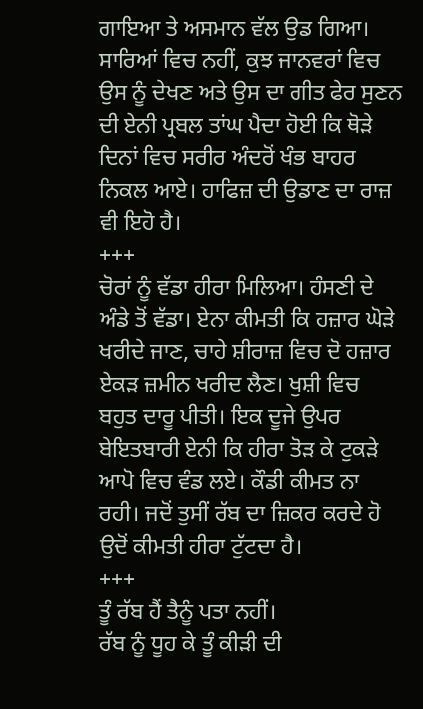ਗਾਇਆ ਤੇ ਅਸਮਾਨ ਵੱਲ ਉਡ ਗਿਆ। ਸਾਰਿਆਂ ਵਿਚ ਨਹੀਂ, ਕੁਝ ਜਾਨਵਰਾਂ ਵਿਚ ਉਸ ਨੂੰ ਦੇਖਣ ਅਤੇ ਉਸ ਦਾ ਗੀਤ ਫੇਰ ਸੁਣਨ ਦੀ ਏਨੀ ਪ੍ਰਬਲ ਤਾਂਘ ਪੈਦਾ ਹੋਈ ਕਿ ਥੋੜੇ ਦਿਨਾਂ ਵਿਚ ਸਰੀਰ ਅੰਦਰੋਂ ਖੰਭ ਬਾਹਰ ਨਿਕਲ ਆਏ। ਹਾਫਿਜ਼ ਦੀ ਉਡਾਣ ਦਾ ਰਾਜ਼ ਵੀ ਇਹੋ ਹੈ।
+++
ਚੋਰਾਂ ਨੂੰ ਵੱਡਾ ਹੀਰਾ ਮਿਲਿਆ। ਹੰਸਣੀ ਦੇ ਅੰਡੇ ਤੋਂ ਵੱਡਾ। ਏਨਾ ਕੀਮਤੀ ਕਿ ਹਜ਼ਾਰ ਘੋੜੇ ਖਰੀਦੇ ਜਾਣ, ਚਾਹੇ ਸ਼ੀਰਾਜ਼ ਵਿਚ ਦੋ ਹਜ਼ਾਰ ਏਕੜ ਜ਼ਮੀਨ ਖਰੀਦ ਲੈਣ। ਖੁਸ਼ੀ ਵਿਚ ਬਹੁਤ ਦਾਰੂ ਪੀਤੀ। ਇਕ ਦੂਜੇ ਉਪਰ ਬੇਇਤਬਾਰੀ ਏਨੀ ਕਿ ਹੀਰਾ ਤੋੜ ਕੇ ਟੁਕੜੇ ਆਪੋ ਵਿਚ ਵੰਡ ਲਏ। ਕੌਡੀ ਕੀਮਤ ਨਾ ਰਹੀ। ਜਦੋਂ ਤੁਸੀਂ ਰੱਬ ਦਾ ਜ਼ਿਕਰ ਕਰਦੇ ਹੋ ਉਦੋਂ ਕੀਮਤੀ ਹੀਰਾ ਟੁੱਟਦਾ ਹੈ।
+++
ਤੂੰ ਰੱਬ ਹੈਂ ਤੈਨੂੰ ਪਤਾ ਨਹੀਂ।
ਰੱਬ ਨੂੰ ਧੂਹ ਕੇ ਤੂੰ ਕੀੜੀ ਦੀ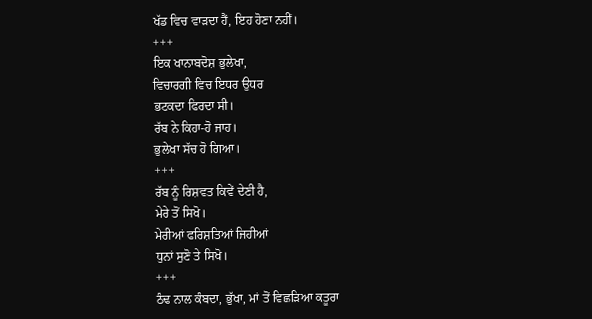ਖੱਡ ਵਿਚ ਵਾੜਦਾ ਹੈਂ, ਇਹ ਹੋਣਾ ਨਹੀਂ।
+++
ਇਕ ਖਾਨਾਬਦੋਸ਼ ਭੁਲੇਖਾ,
ਵਿਚਾਰਗੀ ਵਿਚ ਇਧਰ ਉਧਰ
ਭਟਕਦਾ ਫਿਰਦਾ ਸੀ।
ਰੱਬ ਨੇ ਕਿਹਾ-ਹੋ ਜਾਹ।
ਭੁਲੇਖਾ ਸੱਚ ਹੋ ਗਿਆ।
+++
ਰੱਬ ਨੂੰ ਰਿਸ਼ਵਤ ਕਿਵੇਂ ਦੇਣੀ ਹੈ,
ਮੇਰੇ ਤੋਂ ਸਿਖੋ।
ਮੇਰੀਆਂ ਫਰਿਸ਼ਤਿਆਂ ਜਿਹੀਆਂ
ਧੁਨਾਂ ਸੁਣੋ ਤੇ ਸਿਖੋ।
+++
ਠੰਢ ਨਾਲ ਕੰਬਦਾ, ਭੁੱਖਾ, ਮਾਂ ਤੋਂ ਵਿਛੜਿਆ ਕਤੂਰਾ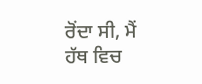ਰੋਂਦਾ ਸੀ, ਮੈਂ ਹੱਥ ਵਿਚ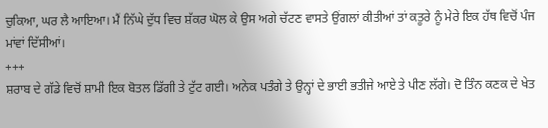ਚੁਕਿਆ, ਘਰ ਲੈ ਆਇਆ। ਮੈਂ ਨਿੱਘੇ ਦੁੱਧ ਵਿਚ ਸ਼ੱਕਰ ਘੋਲ ਕੇ ਉਸ ਅਗੇ ਚੱਟਣ ਵਾਸਤੇ ਉਂਗਲਾਂ ਕੀਤੀਆਂ ਤਾਂ ਕਤੂਰੇ ਨੂੰ ਮੇਰੇ ਇਕ ਹੱਥ ਵਿਚੋਂ ਪੰਜ ਮਾਂਵਾਂ ਦਿੱਸੀਆਂ।
+++
ਸ਼ਰਾਬ ਦੇ ਗੱਡੇ ਵਿਚੋਂ ਸ਼ਾਮੀ ਇਕ ਬੋਤਲ ਡਿੱਗੀ ਤੇ ਟੁੱਟ ਗਈ। ਅਨੇਕ ਪਤੰਗੇ ਤੇ ਉਨ੍ਹਾਂ ਦੇ ਭਾਈ ਭਤੀਜੇ ਆਏ ਤੇ ਪੀਣ ਲੱਗੇ। ਦੋ ਤਿੰਨ ਕਣਕ ਦੇ ਖੇਤ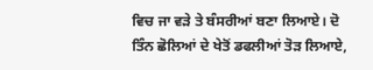ਵਿਚ ਜਾ ਵੜੇ ਤੇ ਬੰਸਰੀਆਂ ਬਣਾ ਲਿਆਏ। ਦੋ ਤਿੰਨ ਛੋਲਿਆਂ ਦੇ ਖੇਤੋਂ ਡਫਲੀਆਂ ਤੋੜ ਲਿਆਏ,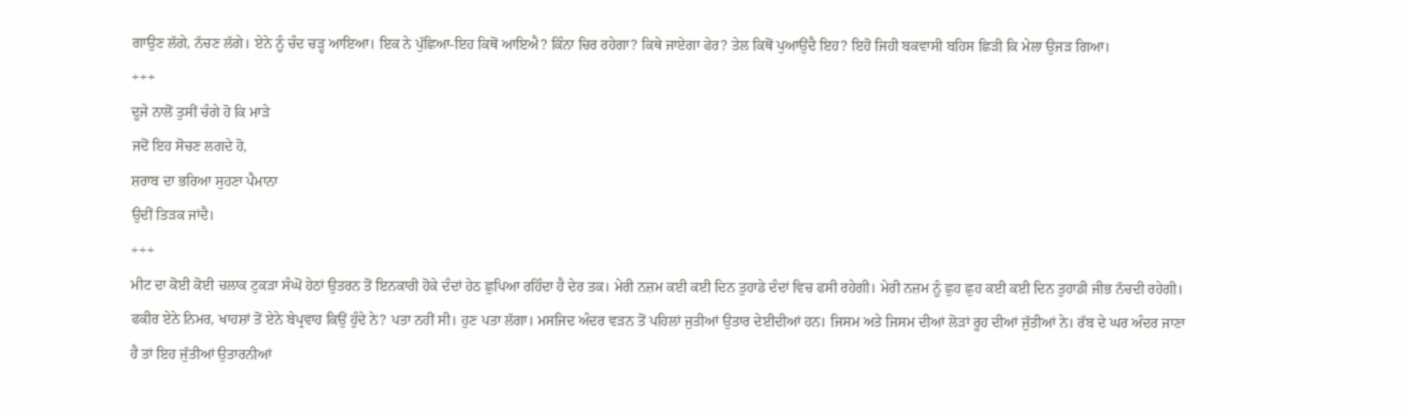ਗਾਉਣ ਲੱਗੇ, ਨੱਚਣ ਲੱਗੇ। ਏਨੇ ਨੂੰ ਚੰਦ ਚੜ੍ਹ ਆਇਆ। ਇਕ ਨੇ ਪੁੱਛਿਆ-ਇਹ ਕਿਥੋਂ ਆਇਐ? ਕਿੰਨਾ ਚਿਰ ਰਹੇਗਾ? ਕਿਥੇ ਜਾਏਗਾ ਫੇਰ? ਤੇਲ ਕਿਥੋਂ ਪੁਆਉਂਦੈ ਇਹ? ਇਹੋ ਜਿਹੀ ਬਕਵਾਸੀ ਬਹਿਸ ਛਿੜੀ ਕਿ ਮੇਲਾ ਉਜੜ ਗਿਆ।
+++
ਦੂਜੇ ਨਾਲੋਂ ਤੁਸੀਂ ਚੰਗੇ ਹੋ ਕਿ ਮਾੜੇ
ਜਦੋਂ ਇਹ ਸੋਚਣ ਲਗਦੇ ਹੋ,
ਸ਼ਰਾਬ ਦਾ ਭਰਿਆ ਸੁਹਣਾ ਪੈਮਾਨਾ
ਉਦੀਂ ਤਿੜਕ ਜਾਂਦੈ।
+++
ਮੀਟ ਦਾ ਕੋਈ ਕੋਈ ਚਲਾਕ ਟੁਕੜਾ ਸੰਘੋਂ ਹੇਠਾਂ ਉਤਰਨ ਤੋਂ ਇਨਕਾਰੀ ਹੋਕੇ ਦੰਦਾਂ ਹੇਠ ਛੁਪਿਆ ਰਹਿੰਦਾ ਹੈ ਦੇਰ ਤਕ। ਮੇਰੀ ਨਜ਼ਮ ਕਈ ਕਈ ਦਿਨ ਤੁਹਾਡੇ ਦੰਦਾਂ ਵਿਚ ਫਸੀ ਰਹੇਗੀ। ਮੇਰੀ ਨਜ਼ਮ ਨੂੰ ਛੁਹ ਛੁਹ ਕਈ ਕਈ ਦਿਨ ਤੁਹਾਡੀ ਜੀਭ ਨੱਚਦੀ ਰਹੇਗੀ। ਫਕੀਰ ਏਨੇ ਨਿਮਰ, ਖਾਹਸ਼ਾਂ ਤੋਂ ਏਨੇ ਬੇਪ੍ਰਵਾਹ ਕਿਉਂ ਹੁੰਦੇ ਨੇ? ਪਤਾ ਨਹੀਂ ਸੀ। ਹੁਣ ਪਤਾ ਲੱਗਾ। ਮਸਜਿਦ ਅੰਦਰ ਵੜਨ ਤੋਂ ਪਹਿਲਾਂ ਜੁਤੀਆਂ ਉਤਾਰ ਦੇਈਦੀਆਂ ਹਨ। ਜਿਸਮ ਅਤੇ ਜਿਸਮ ਦੀਆਂ ਲੋੜਾਂ ਰੂਹ ਦੀਆਂ ਜੁੱਤੀਆਂ ਨੇ। ਰੱਬ ਦੇ ਘਰ ਅੰਦਰ ਜਾਣਾ ਹੈ ਤਾਂ ਇਹ ਜੁੱਤੀਆਂ ਉਤਾਰਨੀਆਂ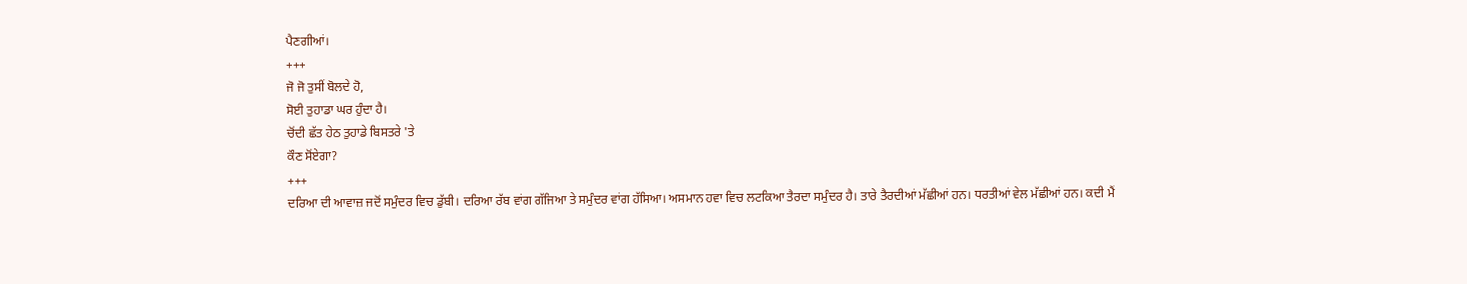ਪੈਣਗੀਆਂ।
+++
ਜੋ ਜੋ ਤੁਸੀਂ ਬੋਲਦੇ ਹੋ,
ਸੋਈ ਤੁਹਾਡਾ ਘਰ ਹੁੰਦਾ ਹੈ।
ਚੋਂਦੀ ਛੱਤ ਹੇਠ ਤੁਹਾਡੇ ਬਿਸਤਰੇ 'ਤੇ
ਕੌਣ ਸੋਂਏਗਾ?
+++
ਦਰਿਆ ਦੀ ਆਵਾਜ਼ ਜਦੋਂ ਸਮੁੰਦਰ ਵਿਚ ਡੁੱਬੀ। ਦਰਿਆ ਰੱਬ ਵਾਂਗ ਗੱਜਿਆ ਤੇ ਸਮੁੰਦਰ ਵਾਂਗ ਹੱਸਿਆ। ਅਸਮਾਨ ਹਵਾ ਵਿਚ ਲਟਕਿਆ ਤੈਰਦਾ ਸਮੁੰਦਰ ਹੈ। ਤਾਰੇ ਤੈਰਦੀਆਂ ਮੱਛੀਆਂ ਹਨ। ਧਰਤੀਆਂ ਵੇਲ ਮੱਛੀਆਂ ਹਨ। ਕਦੀ ਮੈਂ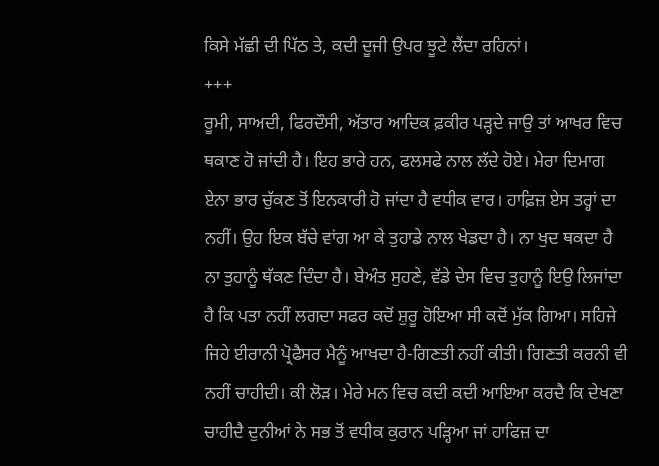ਕਿਸੇ ਮੱਛੀ ਦੀ ਪਿੱਠ ਤੇ, ਕਦੀ ਦੂਜੀ ਉਪਰ ਝੂਟੇ ਲੈਂਦਾ ਰਹਿਨਾਂ।
+++
ਰੂਮੀ, ਸਾਅਦੀ, ਫਿਰਦੌਸੀ, ਅੱਤਾਰ ਆਦਿਕ ਫ਼ਕੀਰ ਪੜ੍ਹਦੇ ਜਾਉ ਤਾਂ ਆਖਰ ਵਿਚ ਥਕਾਣ ਹੋ ਜਾਂਦੀ ਹੈ। ਇਹ ਭਾਰੇ ਹਨ, ਫਲਸਫੇ ਨਾਲ ਲੱਦੇ ਹੋਏ। ਮੇਰਾ ਦਿਮਾਗ ਏਨਾ ਭਾਰ ਚੁੱਕਣ ਤੋਂ ਇਨਕਾਰੀ ਹੋ ਜਾਂਦਾ ਹੈ ਵਧੀਕ ਵਾਰ। ਹਾਫ਼ਿਜ਼ ਏਸ ਤਰ੍ਹਾਂ ਦਾ ਨਹੀਂ। ਉਹ ਇਕ ਬੱਚੇ ਵਾਂਗ ਆ ਕੇ ਤੁਹਾਡੇ ਨਾਲ ਖੇਡਦਾ ਹੈ। ਨਾ ਖੁਦ ਥਕਦਾ ਹੈ ਨਾ ਤੁਹਾਨੂੰ ਥੱਕਣ ਦਿੰਦਾ ਹੈ। ਬੇਅੰਤ ਸੁਹਣੇ, ਵੱਡੇ ਦੇਸ ਵਿਚ ਤੁਹਾਨੂੰ ਇਉ ਲਿਜਾਂਦਾ ਹੈ ਕਿ ਪਤਾ ਨਹੀਂ ਲਗਦਾ ਸਫਰ ਕਦੋਂ ਸ਼ੁਰੂ ਹੋਇਆ ਸੀ ਕਦੋਂ ਮੁੱਕ ਗਿਆ। ਸਹਿਜੇ ਜਿਹੇ ਈਰਾਨੀ ਪ੍ਰੋਫੈਸਰ ਮੈਨੂੰ ਆਖਦਾ ਹੈ-ਗਿਣਤੀ ਨਹੀਂ ਕੀਤੀ। ਗਿਣਤੀ ਕਰਨੀ ਵੀ ਨਹੀਂ ਚਾਹੀਦੀ। ਕੀ ਲੋੜ। ਮੇਰੇ ਮਨ ਵਿਚ ਕਦੀ ਕਦੀ ਆਇਆ ਕਰਦੈ ਕਿ ਦੇਖਣਾ ਚਾਹੀਦੈ ਦੁਨੀਆਂ ਨੇ ਸਭ ਤੋਂ ਵਧੀਕ ਕੁਰਾਨ ਪੜ੍ਹਿਆ ਜਾਂ ਹਾਫਿਜ਼ ਦਾ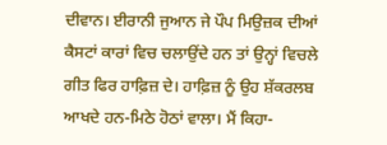ਦੀਵਾਨ। ਈਰਾਨੀ ਜੁਆਨ ਜੇ ਪੌਪ ਮਿਉਜ਼ਕ ਦੀਆਂ ਕੈਸਟਾਂ ਕਾਰਾਂ ਵਿਚ ਚਲਾਉਂਦੇ ਹਨ ਤਾਂ ਉਨ੍ਹਾਂ ਵਿਚਲੇ ਗੀਤ ਫਿਰ ਹਾਫ਼ਿਜ਼ ਦੇ। ਹਾਫ਼ਿਜ਼ ਨੂੰ ਉਹ ਸ਼ੱਕਰਲਬ ਆਖਦੇ ਹਨ-ਮਿਠੇ ਹੋਠਾਂ ਵਾਲਾ। ਮੈਂ ਕਿਹਾ-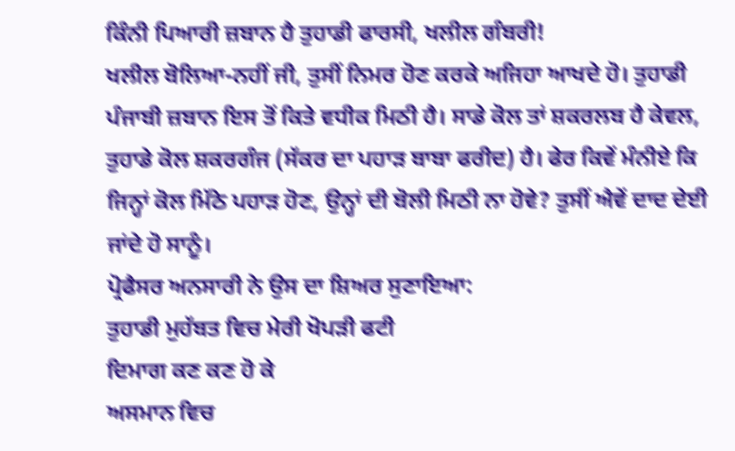ਕਿੰਨੀ ਪਿਆਰੀ ਜ਼ਬਾਨ ਹੈ ਤੁਹਾਡੀ ਫਾਰਸੀ, ਖਲੀਲ ਗੰਬਰੀ!
ਖਲੀਲ ਬੋਲਿਆ-ਨਹੀਂ ਜੀ, ਤੁਸੀਂ ਨਿਮਰ ਹੋਣ ਕਰਕੇ ਅਜਿਹਾ ਆਖਦੇ ਹੋ। ਤੁਹਾਡੀ ਪੰਜਾਬੀ ਜ਼ਬਾਨ ਇਸ ਤੋਂ ਕਿਤੇ ਵਧੀਕ ਮਿਠੀ ਹੈ। ਸਾਡੇ ਕੋਲ ਤਾਂ ਸ਼ਕਰਲਬ ਹੈ ਕੇਵਲ, ਤੁਹਾਡੇ ਕੋਲ ਸ਼ਕਰਗੰਜ (ਸੱਕਰ ਦਾ ਪਹਾੜ ਬਾਬਾ ਫਰੀਦ) ਹੈ। ਫੇਰ ਕਿਵੇਂ ਮੰਨੀਏ ਕਿ ਜਿਨ੍ਹਾਂ ਕੋਲ ਮਿੱਠੇ ਪਹਾੜ ਹੋਣ, ਉਨ੍ਹਾਂ ਦੀ ਬੋਲੀ ਮਿਠੀ ਨਾ ਹੋਵੇ? ਤੁਸੀਂ ਐਵੇਂ ਦਾਦ ਦੇਈ ਜਾਂਦੇ ਹੋ ਸਾਨੂੰ।
ਪ੍ਰੋਫੈਸਰ ਅਨਸਾਰੀ ਨੇ ਉਸ ਦਾ ਸ਼ਿਅਰ ਸੁਣਾਇਆ:
ਤੁਹਾਡੀ ਮੁਹੱਬਤ ਵਿਚ ਮੇਰੀ ਖੋਪੜੀ ਫਟੀ
ਦਿਮਾਗ ਕਣ ਕਣ ਹੋ ਕੇ
ਅਸਮਾਨ ਵਿਚ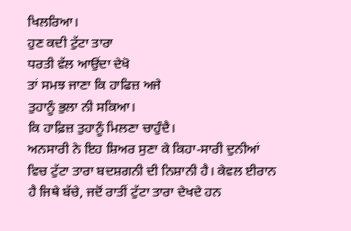ਖਿਲਰਿਆ।
ਹੁਣ ਕਦੀ ਟੁੱਟਾ ਤਾਰਾ
ਧਰਤੀ ਵੱਲ ਆਉਂਦਾ ਦੇਖੋ
ਤਾਂ ਸਮਝ ਜਾਣਾ ਕਿ ਹਾਫਿਜ਼ ਅਜੇ
ਤੁਹਾਨੂੰ ਭੁਲਾ ਨੀ ਸਕਿਆ।
ਕਿ ਹਾਫ਼ਿਜ਼ ਤੁਹਾਨੂੰ ਮਿਲਣਾ ਚਾਹੁੰਦੈ।
ਅਨਸਾਰੀ ਨੇ ਇਹ ਸ਼ਿਅਰ ਸੁਣਾ ਕੇ ਕਿਹਾ-ਸਾਰੀ ਦੁਨੀਆਂ ਵਿਚ ਟੁੱਟਾ ਤਾਰਾ ਬਦਸ਼ਗਨੀ ਦੀ ਨਿਸ਼ਾਨੀ ਹੈ। ਕੇਵਲ ਈਰਾਨ ਹੈ ਜਿਥੇ ਬੱਚੇ, ਜਦੋਂ ਰਾਤੀਂ ਟੁੱਟਾ ਤਾਰਾ ਦੇਖਦੇ ਹਨ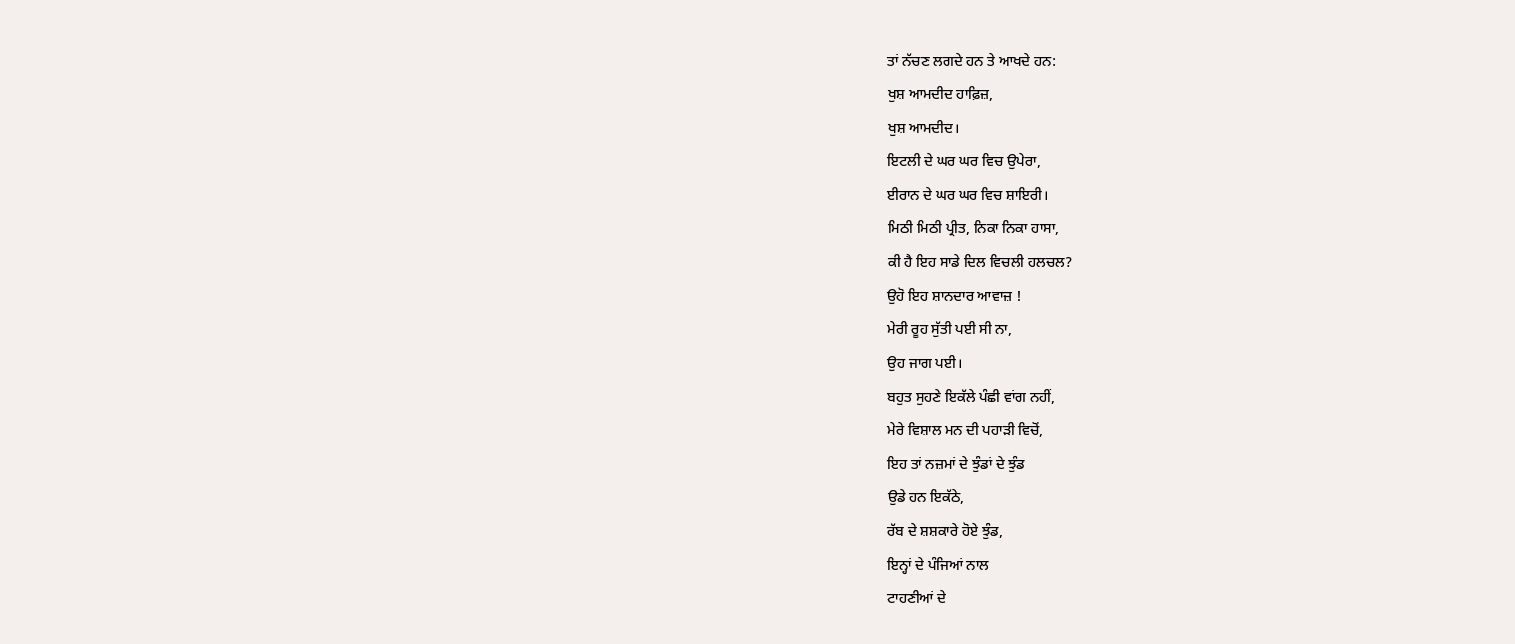ਤਾਂ ਨੱਚਣ ਲਗਦੇ ਹਨ ਤੇ ਆਖਦੇ ਹਨ:
ਖੁਸ਼ ਆਮਦੀਦ ਹਾਫ਼ਿਜ਼,
ਖੁਸ਼ ਆਮਦੀਦ।
ਇਟਲੀ ਦੇ ਘਰ ਘਰ ਵਿਚ ਉਪੇਰਾ,
ਈਰਾਨ ਦੇ ਘਰ ਘਰ ਵਿਚ ਸ਼ਾਇਰੀ।
ਮਿਠੀ ਮਿਠੀ ਪ੍ਰੀਤ, ਨਿਕਾ ਨਿਕਾ ਹਾਸਾ,
ਕੀ ਹੈ ਇਹ ਸਾਡੇ ਦਿਲ ਵਿਚਲੀ ਹਲਚਲ?
ਉਹੋ ਇਹ ਸ਼ਾਨਦਾਰ ਆਵਾਜ਼ !
ਮੇਰੀ ਰੂਹ ਸੁੱਤੀ ਪਈ ਸੀ ਨਾ,
ਉਹ ਜਾਗ ਪਈ।
ਬਹੁਤ ਸੁਹਣੇ ਇਕੱਲੇ ਪੰਛੀ ਵਾਂਗ ਨਹੀਂ,
ਮੇਰੇ ਵਿਸ਼ਾਲ ਮਨ ਦੀ ਪਹਾੜੀ ਵਿਚੋਂ,
ਇਹ ਤਾਂ ਨਜ਼ਮਾਂ ਦੇ ਝੁੰਡਾਂ ਦੇ ਝੁੰਡ
ਉਡੇ ਹਨ ਇਕੱਠੇ,
ਰੱਬ ਦੇ ਸ਼ਸ਼ਕਾਰੇ ਹੋਏ ਝੁੰਡ,
ਇਨ੍ਹਾਂ ਦੇ ਪੰਜਿਆਂ ਨਾਲ
ਟਾਹਣੀਆਂ ਦੇ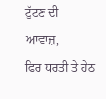ਟੁੱਟਣ ਦੀ ਆਵਾਜ਼,
ਫਿਰ ਧਰਤੀ ਤੇ ਹੇਠ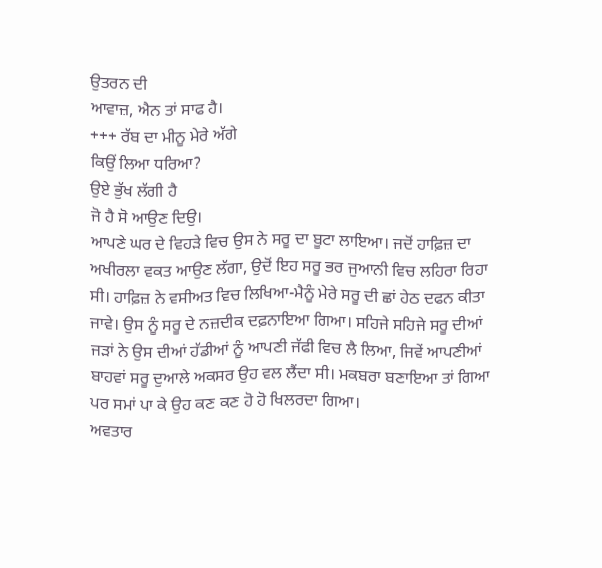ਉਤਰਨ ਦੀ
ਆਵਾਜ਼, ਐਨ ਤਾਂ ਸਾਫ ਹੈ।
+++ ਰੱਬ ਦਾ ਮੀਨੂ ਮੇਰੇ ਅੱਗੇ
ਕਿਉਂ ਲਿਆ ਧਰਿਆ?
ਉਏ ਭੁੱਖ ਲੱਗੀ ਹੈ
ਜੋ ਹੈ ਸੋ ਆਉਣ ਦਿਉ।
ਆਪਣੇ ਘਰ ਦੇ ਵਿਹੜੇ ਵਿਚ ਉਸ ਨੇ ਸਰੂ ਦਾ ਬੂਟਾ ਲਾਇਆ। ਜਦੋਂ ਹਾਫ਼ਿਜ਼ ਦਾ ਅਖੀਰਲਾ ਵਕਤ ਆਉਣ ਲੱਗਾ, ਉਦੋਂ ਇਹ ਸਰੂ ਭਰ ਜੁਆਨੀ ਵਿਚ ਲਹਿਰਾ ਰਿਹਾ ਸੀ। ਹਾਫ਼ਿਜ਼ ਨੇ ਵਸੀਅਤ ਵਿਚ ਲਿਖਿਆ-ਮੈਨੂੰ ਮੇਰੇ ਸਰੂ ਦੀ ਛਾਂ ਹੇਠ ਦਫਨ ਕੀਤਾ ਜਾਵੇ। ਉਸ ਨੂੰ ਸਰੂ ਦੇ ਨਜ਼ਦੀਕ ਦਫ਼ਨਾਇਆ ਗਿਆ। ਸਹਿਜੇ ਸਹਿਜੇ ਸਰੂ ਦੀਆਂ ਜੜਾਂ ਨੇ ਉਸ ਦੀਆਂ ਹੱਡੀਆਂ ਨੂੰ ਆਪਣੀ ਜੱਫੀ ਵਿਚ ਲੈ ਲਿਆ, ਜਿਵੇਂ ਆਪਣੀਆਂ ਬਾਹਵਾਂ ਸਰੂ ਦੁਆਲੇ ਅਕਸਰ ਉਹ ਵਲ ਲੈਂਦਾ ਸੀ। ਮਕਬਰਾ ਬਣਾਇਆ ਤਾਂ ਗਿਆ ਪਰ ਸਮਾਂ ਪਾ ਕੇ ਉਹ ਕਣ ਕਣ ਹੋ ਹੋ ਖਿਲਰਦਾ ਗਿਆ।
ਅਵਤਾਰ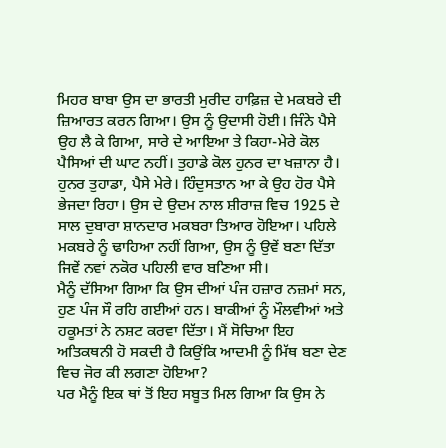ਮਿਹਰ ਬਾਬਾ ਉਸ ਦਾ ਭਾਰਤੀ ਮੁਰੀਦ ਹਾਫ਼ਿਜ਼ ਦੇ ਮਕਬਰੇ ਦੀ ਜ਼ਿਆਰਤ ਕਰਨ ਗਿਆ। ਉਸ ਨੂੰ ਉਦਾਸੀ ਹੋਈ। ਜਿੰਨੇ ਪੈਸੇ ਉਹ ਲੈ ਕੇ ਗਿਆ, ਸਾਰੇ ਦੇ ਆਇਆ ਤੇ ਕਿਹਾ-ਮੇਰੇ ਕੋਲ ਪੈਸਿਆਂ ਦੀ ਘਾਟ ਨਹੀਂ। ਤੁਹਾਡੇ ਕੋਲ ਹੁਨਰ ਦਾ ਖਜ਼ਾਨਾ ਹੈ। ਹੁਨਰ ਤੁਹਾਡਾ, ਪੈਸੇ ਮੇਰੇ। ਹਿੰਦੁਸਤਾਨ ਆ ਕੇ ਉਹ ਹੋਰ ਪੈਸੇ ਭੇਜਦਾ ਰਿਹਾ। ਉਸ ਦੇ ਉਦਮ ਨਾਲ ਸ਼ੀਰਾਜ਼ ਵਿਚ 1925 ਦੇ ਸਾਲ ਦੁਬਾਰਾ ਸ਼ਾਨਦਾਰ ਮਕਬਰਾ ਤਿਆਰ ਹੋਇਆ। ਪਹਿਲੇ ਮਕਬਰੇ ਨੂੰ ਢਾਹਿਆ ਨਹੀਂ ਗਿਆ, ਉਸ ਨੂੰ ਉਵੇਂ ਬਣਾ ਦਿੱਤਾ ਜਿਵੇਂ ਨਵਾਂ ਨਕੋਰ ਪਹਿਲੀ ਵਾਰ ਬਣਿਆ ਸੀ।
ਮੈਨੂੰ ਦੱਸਿਆ ਗਿਆ ਕਿ ਉਸ ਦੀਆਂ ਪੰਜ ਹਜ਼ਾਰ ਨਜ਼ਮਾਂ ਸਨ, ਹੁਣ ਪੰਜ ਸੌ ਰਹਿ ਗਈਆਂ ਹਨ। ਬਾਕੀਆਂ ਨੂੰ ਮੌਲਵੀਆਂ ਅਤੇ ਹਕੂਮਤਾਂ ਨੇ ਨਸ਼ਟ ਕਰਵਾ ਦਿੱਤਾ। ਮੈਂ ਸੋਚਿਆ ਇਹ ਅਤਿਕਥਨੀ ਹੋ ਸਕਦੀ ਹੈ ਕਿਉਂਕਿ ਆਦਮੀ ਨੂੰ ਮਿੱਥ ਬਣਾ ਦੇਣ ਵਿਚ ਜੋਰ ਕੀ ਲਗਣਾ ਹੋਇਆ?
ਪਰ ਮੈਨੂੰ ਇਕ ਥਾਂ ਤੋਂ ਇਹ ਸਬੂਤ ਮਿਲ ਗਿਆ ਕਿ ਉਸ ਨੇ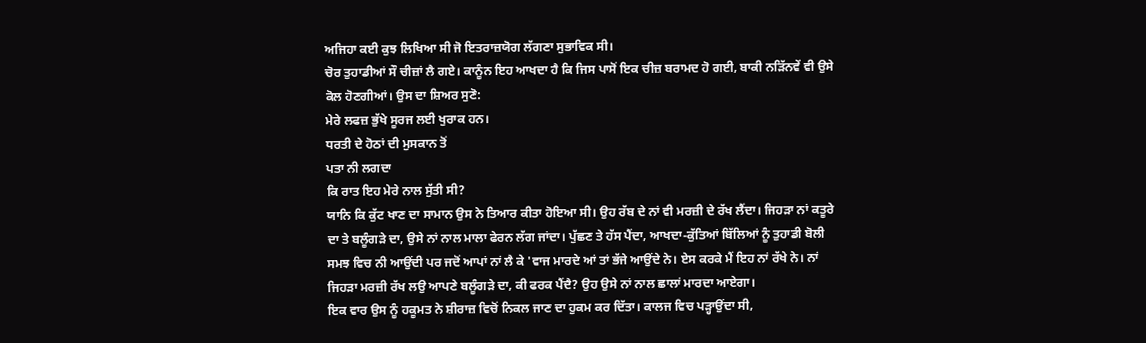ਅਜਿਹਾ ਕਈ ਕੁਝ ਲਿਖਿਆ ਸੀ ਜੋ ਇਤਰਾਜ਼ਯੋਗ ਲੱਗਣਾ ਸੁਭਾਵਿਕ ਸੀ।
ਚੋਰ ਤੁਹਾਡੀਆਂ ਸੌ ਚੀਜ਼ਾਂ ਲੈ ਗਏ। ਕਾਨੂੰਨ ਇਹ ਆਖਦਾ ਹੈ ਕਿ ਜਿਸ ਪਾਸੋਂ ਇਕ ਚੀਜ਼ ਬਰਾਮਦ ਹੋ ਗਈ, ਬਾਕੀ ਨੜਿੱਨਵੇਂ ਵੀ ਉਸੇ ਕੋਲ ਹੋਣਗੀਆਂ। ਉਸ ਦਾ ਸ਼ਿਅਰ ਸੁਣੋ:
ਮੇਰੇ ਲਫਜ਼ ਭੁੱਖੇ ਸੂਰਜ ਲਈ ਖੁਰਾਕ ਹਨ।
ਧਰਤੀ ਦੇ ਹੋਠਾਂ ਦੀ ਮੁਸਕਾਨ ਤੋਂ
ਪਤਾ ਨੀ ਲਗਦਾ
ਕਿ ਰਾਤ ਇਹ ਮੇਰੇ ਨਾਲ ਸੁੱਤੀ ਸੀ?
ਯਾਨਿ ਕਿ ਕੁੱਟ ਖਾਣ ਦਾ ਸਾਮਾਨ ਉਸ ਨੇ ਤਿਆਰ ਕੀਤਾ ਹੋਇਆ ਸੀ। ਉਹ ਰੱਬ ਦੇ ਨਾਂ ਵੀ ਮਰਜ਼ੀ ਦੇ ਰੱਖ ਲੈਂਦਾ। ਜਿਹੜਾ ਨਾਂ ਕਤੂਰੇ ਦਾ ਤੇ ਬਲੂੰਗੜੇ ਦਾ, ਉਸੇ ਨਾਂ ਨਾਲ ਮਾਲਾ ਫੇਰਨ ਲੱਗ ਜਾਂਦਾ। ਪੁੱਛਣ ਤੇ ਹੱਸ ਪੈਂਦਾ, ਆਖਦਾ-ਕੁੱਤਿਆਂ ਬਿੱਲਿਆਂ ਨੂੰ ਤੁਹਾਡੀ ਬੋਲੀ ਸਮਝ ਵਿਚ ਨੀ ਆਉਂਦੀ ਪਰ ਜਦੋਂ ਆਪਾਂ ਨਾਂ ਲੈ ਕੇ 'ਵਾਜ ਮਾਰਦੇ ਆਂ ਤਾਂ ਭੱਜੇ ਆਉਂਦੇ ਨੇ। ਏਸ ਕਰਕੇ ਮੈਂ ਇਹ ਨਾਂ ਰੱਖੇ ਨੇ। ਨਾਂ ਜਿਹੜਾ ਮਰਜ਼ੀ ਰੱਖ ਲਉ ਆਪਣੇ ਬਲੂੰਗੜੇ ਦਾ, ਕੀ ਫਰਕ ਪੈਂਦੈ? ਉਹ ਉਸੇ ਨਾਂ ਨਾਲ ਛਾਲਾਂ ਮਾਰਦਾ ਆਏਗਾ।
ਇਕ ਵਾਰ ਉਸ ਨੂੰ ਹਕੂਮਤ ਨੇ ਸ਼ੀਰਾਜ਼ ਵਿਚੋਂ ਨਿਕਲ ਜਾਣ ਦਾ ਹੁਕਮ ਕਰ ਦਿੱਤਾ। ਕਾਲਜ ਵਿਚ ਪੜ੍ਹਾਉਂਦਾ ਸੀ,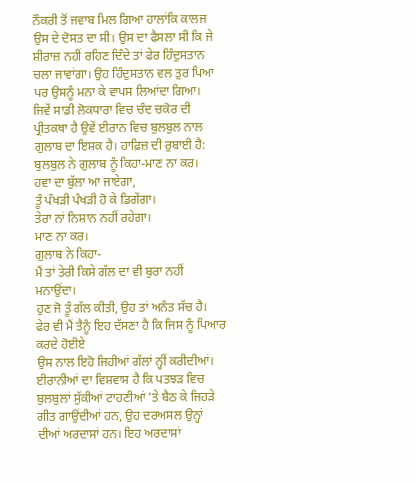ਨੌਕਰੀ ਤੋਂ ਜਵਾਬ ਮਿਲ ਗਿਆ ਹਾਲਾਂਕਿ ਕਾਲਜ ਉਸ ਦੇ ਦੋਸਤ ਦਾ ਸੀ। ਉਸ ਦਾ ਫੈਸਲਾ ਸੀ ਕਿ ਜੇ ਸ਼ੀਰਾਜ਼ ਨਹੀਂ ਰਹਿਣ ਦਿੰਦੇ ਤਾਂ ਫੇਰ ਹਿੰਦੁਸਤਾਨ ਚਲਾ ਜਾਵਾਂਗਾ। ਉਹ ਹਿੰਦੁਸਤਾਨ ਵਲ ਤੁਰ ਪਿਆ ਪਰ ਉਸਨੂੰ ਮਨਾ ਕੇ ਵਾਪਸ ਲਿਆਂਦਾ ਗਿਆ।
ਜਿਵੇਂ ਸਾਡੀ ਲੋਕਧਾਰਾ ਵਿਚ ਚੰਦ ਚਕੋਰ ਦੀ ਪ੍ਰੀਤਕਥਾ ਹੈ ਉਵੇਂ ਈਰਾਨ ਵਿਚ ਬੁਲਬੁਲ ਨਾਲ ਗੁਲਾਬ ਦਾ ਇਸ਼ਕ ਹੈ। ਹਾਫ਼ਿਜ਼ ਦੀ ਰੁਬਾਈ ਹੈ:
ਬੁਲਬੁਲ ਨੇ ਗੁਲਾਬ ਨੂੰ ਕਿਹਾ-ਮਾਣ ਨਾ ਕਰ।
ਹਵਾ ਦਾ ਬੁੱਲਾ ਆ ਜਾਏਗਾ,
ਤੂੰ ਪੰਖੜੀ ਪੰਖੜੀ ਹੋ ਕੇ ਡਿਗੇਂਗਾ।
ਤੇਰਾ ਨਾਂ ਨਿਸ਼ਾਨ ਨਹੀਂ ਰਹੇਗਾ।
ਮਾਣ ਨਾ ਕਰ।
ਗੁਲਾਬ ਨੇ ਕਿਹਾ-
ਮੈਂ ਤਾਂ ਤੇਰੀ ਕਿਸੇ ਗੱਲ ਦਾ ਵੀ ਬੁਰਾ ਨਹੀਂ ਮਨਾਉਂਦਾ।
ਹੁਣ ਜੋ ਤੂੰ ਗੱਲ ਕੀਤੀ, ਉਹ ਤਾਂ ਅਨੰਤ ਸੱਚ ਹੈ।
ਫੇਰ ਵੀ ਮੈਂ ਤੈਨੂੰ ਇਹ ਦੱਸਣਾ ਹੈ ਕਿ ਜਿਸ ਨੂੰ ਪਿਆਰ ਕਰਦੇ ਹੋਈਏ
ਉਸ ਨਾਲ ਇਹੋ ਜਿਹੀਆਂ ਗੱਲਾਂ ਨ੍ਹੀਂ ਕਰੀਦੀਆਂ।
ਈਰਾਨੀਆਂ ਦਾ ਵਿਸ਼ਵਾਸ ਹੈ ਕਿ ਪਤਝੜ ਵਿਚ ਬੁਲਬੁਲਾਂ ਸੁੱਕੀਆਂ ਟਾਹਣੀਆਂ 'ਤੇ ਬੈਠ ਕੇ ਜਿਹੜੇ ਗੀਤ ਗਾਉਂਦੀਆਂ ਹਨ, ਉਹ ਦਰਅਸਲ ਉਨ੍ਹਾਂ ਦੀਆਂ ਅਰਦਾਸਾਂ ਹਨ। ਇਹ ਅਰਦਾਸਾਂ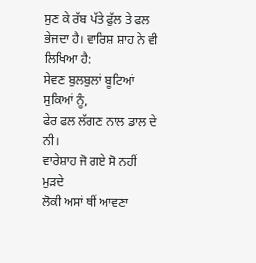ਸੁਣ ਕੇ ਰੱਬ ਪੱਤੇ ਫੁੱਲ ਤੇ ਫਲ ਭੇਜਦਾ ਹੈ। ਵਾਰਿਸ਼ ਸ਼ਾਹ ਨੇ ਵੀ ਲਿਖਿਆ ਹੈ:
ਸੇਵਣ ਬੁਲਬੁਲਾਂ ਬੂਟਿਆਂ ਸੁਕਿਆਂ ਨੂੰ,
ਫੇਰ ਫਲ ਲੱਗਣ ਨਾਲ ਡਾਲ ਦੇ ਨੀ।
ਵਾਰੇਸ਼ਾਹ ਜੋ ਗਏ ਸੋ ਨਹੀਂ ਮੁੜਦੇ
ਲੋਕੀ ਅਸਾਂ ਥੀਂ ਆਵਣਾ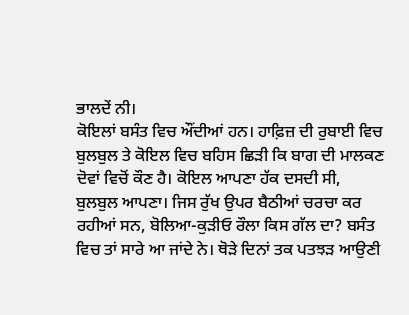ਭਾਲਦੇਂ ਨੀ।
ਕੋਇਲਾਂ ਬਸੰਤ ਵਿਚ ਔਂਦੀਆਂ ਹਨ। ਹਾਫ਼ਿਜ਼ ਦੀ ਰੁਬਾਈ ਵਿਚ ਬੁਲਬੁਲ ਤੇ ਕੋਇਲ ਵਿਚ ਬਹਿਸ ਛਿੜੀ ਕਿ ਬਾਗ ਦੀ ਮਾਲਕਣ ਦੋਵਾਂ ਵਿਚੋਂ ਕੌਣ ਹੈ। ਕੋਇਲ ਆਪਣਾ ਹੱਕ ਦਸਦੀ ਸੀ, ਬੁਲਬੁਲ ਆਪਣਾ। ਜਿਸ ਰੁੱਖ ਉਪਰ ਬੈਠੀਆਂ ਚਰਚਾ ਕਰ ਰਹੀਆਂ ਸਨ, ਬੋਲਿਆ-ਕੁੜੀਓ ਰੌਲਾ ਕਿਸ ਗੱਲ ਦਾ? ਬਸੰਤ ਵਿਚ ਤਾਂ ਸਾਰੇ ਆ ਜਾਂਦੇ ਨੇ। ਥੋੜੇ ਦਿਨਾਂ ਤਕ ਪਤਝੜ ਆਉਣੀ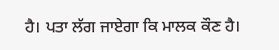ਹੈ। ਪਤਾ ਲੱਗ ਜਾਏਗਾ ਕਿ ਮਾਲਕ ਕੌਣ ਹੈ।